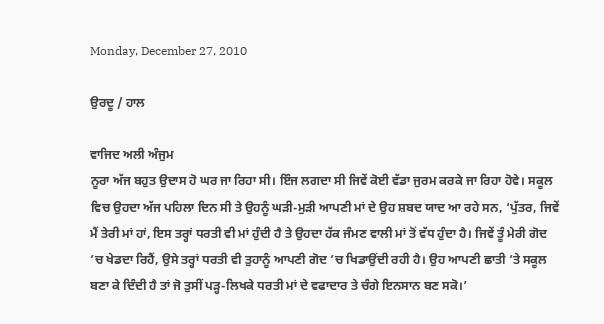Monday, December 27, 2010

ਉਰਦੂ / ਹਾਲ

ਵਾਜਿਦ ਅਲੀ ਅੰਜੁਮ
ਨੂਰਾ ਅੱਜ ਬਹੁਤ ਉਦਾਸ ਹੋ ਘਰ ਜਾ ਰਿਹਾ ਸੀ। ਇੰਜ ਲਗਦਾ ਸੀ ਜਿਵੇਂ ਕੋਈ ਵੱਡਾ ਜੁਰਮ ਕਰਕੇ ਜਾ ਰਿਹਾ ਹੋਵੇ। ਸਕੂਲ ਵਿਚ ਉਹਦਾ ਅੱਜ ਪਹਿਲਾ ਦਿਨ ਸੀ ਤੇ ਉਹਨੂੰ ਘੜੀ-ਮੁੜੀ ਆਪਣੀ ਮਾਂ ਦੇ ਉਹ ਸ਼ਬਦ ਯਾਦ ਆ ਰਹੇ ਸਨ, ‘ਪੁੱਤਰ, ਜਿਵੇਂ ਮੈਂ ਤੇਰੀ ਮਾਂ ਹਾਂ, ਇਸ ਤਰ੍ਹਾਂ ਧਰਤੀ ਵੀ ਮਾਂ ਹੁੰਦੀ ਹੈ ਤੇ ਉਹਦਾ ਹੱਕ ਜੰਮਣ ਵਾਲੀ ਮਾਂ ਤੋਂ ਵੱਧ ਹੁੰਦਾ ਹੈ। ਜਿਵੇਂ ਤੂੰ ਮੇਰੀ ਗੋਦ ’ਚ ਖੇਡਦਾ ਰਿਹੈਂ, ਉਸੇ ਤਰ੍ਹਾਂ ਧਰਤੀ ਵੀ ਤੁਹਾਨੂੰ ਆਪਣੀ ਗੋਦ ’ਚ ਖਿਡਾਉਂਦੀ ਰਹੀ ਹੈ। ਉਹ ਆਪਣੀ ਛਾਤੀ ’ਤੇ ਸਕੂਲ ਬਣਾ ਕੇ ਦਿੰਦੀ ਹੈ ਤਾਂ ਜੋ ਤੁਸੀਂ ਪੜ੍ਹ-ਲਿਖਕੇ ਧਰਤੀ ਮਾਂ ਦੇ ਵਫਾਦਾਰ ਤੇ ਚੰਗੇ ਇਨਸਾਨ ਬਣ ਸਕੋ।’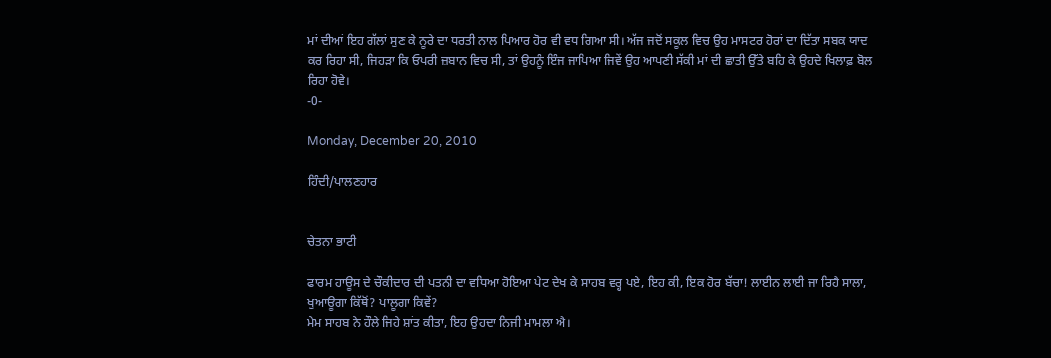ਮਾਂ ਦੀਆਂ ਇਹ ਗੱਲਾਂ ਸੁਣ ਕੇ ਨੂਰੇ ਦਾ ਧਰਤੀ ਨਾਲ ਪਿਆਰ ਹੋਰ ਵੀ ਵਧ ਗਿਆ ਸੀ। ਅੱਜ ਜਦੋਂ ਸਕੂਲ ਵਿਚ ਉਹ ਮਾਸਟਰ ਹੋਰਾਂ ਦਾ ਦਿੱਤਾ ਸਬਕ ਯਾਦ ਕਰ ਰਿਹਾ ਸੀ, ਜਿਹੜਾ ਕਿ ਓਪਰੀ ਜ਼ਬਾਨ ਵਿਚ ਸੀ, ਤਾਂ ਉਹਨੂੰ ਇੰਜ ਜਾਪਿਆ ਜਿਵੇਂ ਉਹ ਆਪਣੀ ਸੱਕੀ ਮਾਂ ਦੀ ਛਾਤੀ ਉੱਤੇ ਬਹਿ ਕੇ ਉਹਦੇ ਖਿਲਾਫ਼ ਬੋਲ ਰਿਹਾ ਹੋਵੇ।
-0-

Monday, December 20, 2010

ਹਿੰਦੀ/ਪਾਲਣਹਾਰ


ਚੇਤਨਾ ਭਾਟੀ

ਫਾਰਮ ਹਾਊਸ ਦੇ ਚੌਕੀਦਾਰ ਦੀ ਪਤਨੀ ਦਾ ਵਧਿਆ ਹੋਇਆ ਪੇਟ ਦੇਖ ਕੇ ਸਾਹਬ ਵਰ੍ਹ ਪਏ, ਇਹ ਕੀ, ਇਕ ਹੋਰ ਬੱਚਾ! ਲਾਈਨ ਲਾਈ ਜਾ ਰਿਹੈ ਸਾਲਾ, ਖੁਆਊਗਾ ਕਿੱਥੋਂ? ਪਾਲੂਗਾ ਕਿਵੇਂ?
ਮੇਮ ਸਾਹਬ ਨੇ ਹੌਲੇ ਜਿਹੇ ਸ਼ਾਂਤ ਕੀਤਾ, ਇਹ ਉਹਦਾ ਨਿਜੀ ਮਾਮਲਾ ਐ।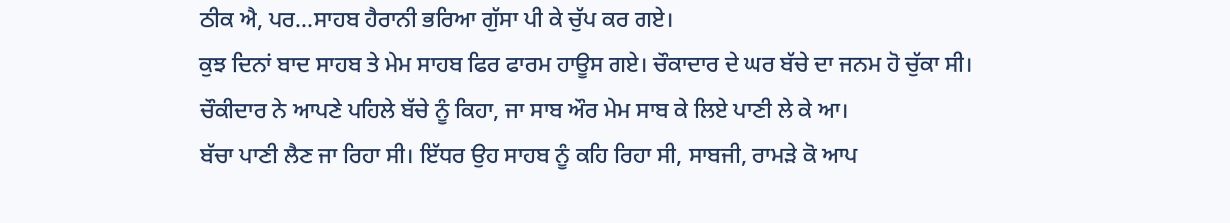ਠੀਕ ਐ, ਪਰ…ਸਾਹਬ ਹੈਰਾਨੀ ਭਰਿਆ ਗੁੱਸਾ ਪੀ ਕੇ ਚੁੱਪ ਕਰ ਗਏ।
ਕੁਝ ਦਿਨਾਂ ਬਾਦ ਸਾਹਬ ਤੇ ਮੇਮ ਸਾਹਬ ਫਿਰ ਫਾਰਮ ਹਾਊਸ ਗਏ। ਚੌਕਾਦਾਰ ਦੇ ਘਰ ਬੱਚੇ ਦਾ ਜਨਮ ਹੋ ਚੁੱਕਾ ਸੀ।
ਚੌਕੀਦਾਰ ਨੇ ਆਪਣੇ ਪਹਿਲੇ ਬੱਚੇ ਨੂੰ ਕਿਹਾ, ਜਾ ਸਾਬ ਔਰ ਮੇਮ ਸਾਬ ਕੇ ਲਿਏ ਪਾਣੀ ਲੇ ਕੇ ਆ।
ਬੱਚਾ ਪਾਣੀ ਲੈਣ ਜਾ ਰਿਹਾ ਸੀ। ਇੱਧਰ ਉਹ ਸਾਹਬ ਨੂੰ ਕਹਿ ਰਿਹਾ ਸੀ, ਸਾਬਜੀ, ਰਾਮਡ਼ੇ ਕੋ ਆਪ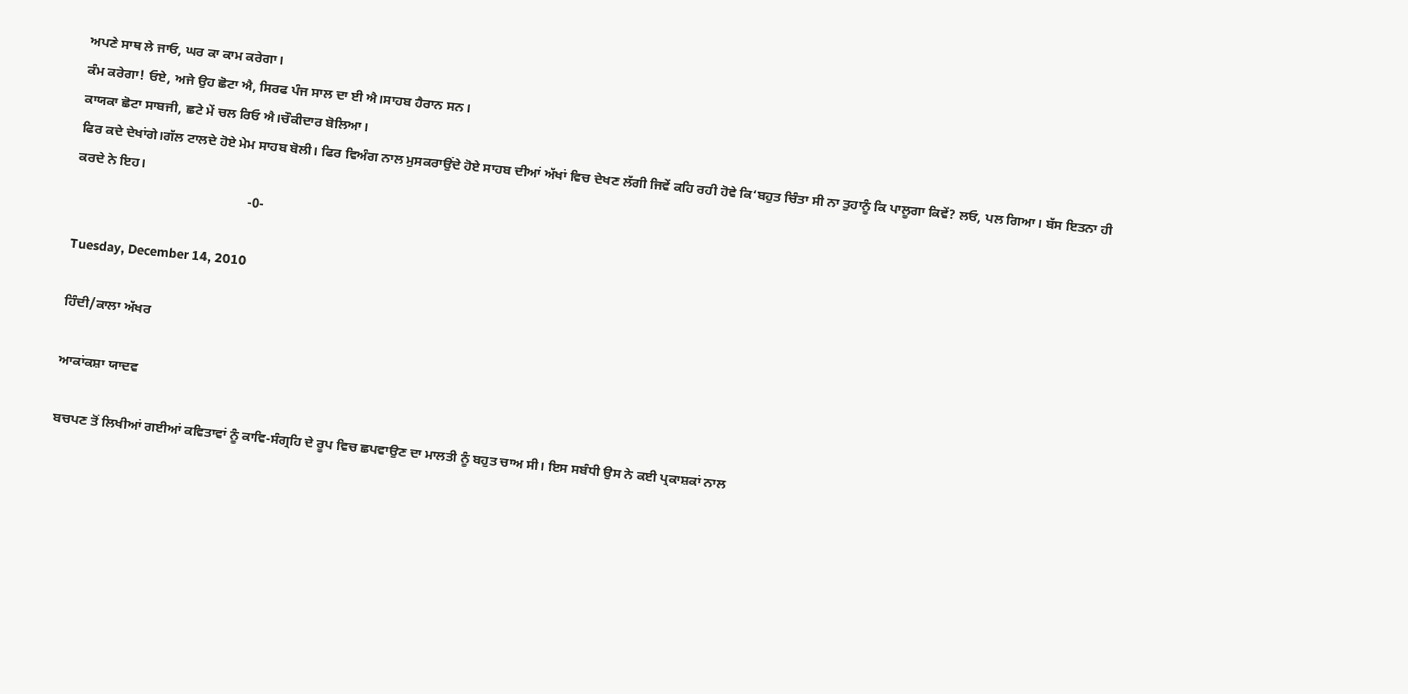ਅਪਣੇ ਸਾਥ ਲੇ ਜਾਓ, ਘਰ ਕਾ ਕਾਮ ਕਰੇਗਾ।
ਕੰਮ ਕਰੇਗਾ! ਓਏ, ਅਜੇ ਉਹ ਛੋਟਾ ਐ, ਸਿਰਫ ਪੰਜ ਸਾਲ ਦਾ ਈ ਐ।ਸਾਹਬ ਹੈਰਾਨ ਸਨ।
ਕਾਯਕਾ ਛੋਟਾ ਸਾਬਜੀ, ਛਟੇ ਮੇਂ ਚਲ ਰਿਓ ਐ।ਚੌਕੀਦਾਰ ਬੋਲਿਆ।
ਫਿਰ ਕਦੇ ਦੇਖਾਂਗੇ।ਗੱਲ ਟਾਲਦੇ ਹੋਏ ਮੇਮ ਸਾਹਬ ਬੋਲੀ। ਫਿਰ ਵਿਅੰਗ ਨਾਲ ਮੁਸਕਰਾਉਂਦੇ ਹੋਏ ਸਾਹਬ ਦੀਆਂ ਅੱਖਾਂ ਵਿਚ ਦੇਖਣ ਲੱਗੀ ਜਿਵੇਂ ਕਹਿ ਰਹੀ ਹੋਵੇ ਕਿ‘ਬਹੁਤ ਚਿੰਤਾ ਸੀ ਨਾ ਤੁਹਾਨੂੰ ਕਿ ਪਾਲੂਗਾ ਕਿਵੇਂ? ਲਓ, ਪਲ ਗਿਆ। ਬੱਸ ਇਤਨਾ ਹੀ ਕਰਦੇ ਨੇ ਇਹ।
                                                   -0-

Tuesday, December 14, 2010

ਹਿੰਦੀ/ਕਾਲਾ ਅੱਖਰ

ਆਕਾਂਕਸ਼ਾ ਯਾਦਵ

ਬਚਪਣ ਤੋਂ ਲਿਖੀਆਂ ਗਈਆਂ ਕਵਿਤਾਵਾਂ ਨੂੰ ਕਾਵਿ-ਸੰਗ੍ਰਹਿ ਦੇ ਰੂਪ ਵਿਚ ਛਪਵਾਉਣ ਦਾ ਮਾਲਤੀ ਨੂੰ ਬਹੁਤ ਚਾਅ ਸੀ। ਇਸ ਸਬੰਧੀ ਉਸ ਨੇ ਕਈ ਪ੍ਰਕਾਸ਼ਕਾਂ ਨਾਲ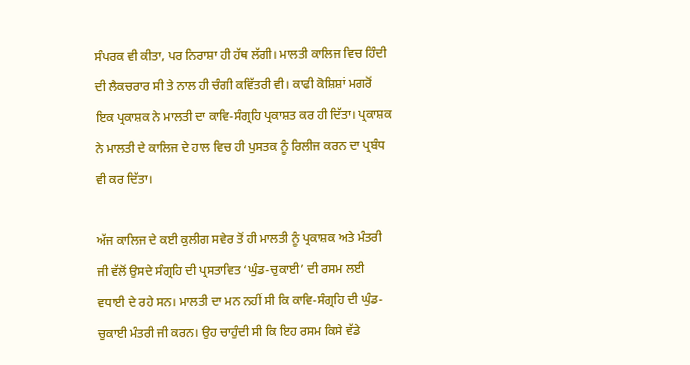ਸੰਪਰਕ ਵੀ ਕੀਤਾ, ਪਰ ਨਿਰਾਸ਼ਾ ਹੀ ਹੱਥ ਲੱਗੀ। ਮਾਲਤੀ ਕਾਲਿਜ ਵਿਚ ਹਿੰਦੀ ਦੀ ਲੈਕਚਰਾਰ ਸੀ ਤੇ ਨਾਲ ਹੀ ਚੰਗੀ ਕਵਿੱਤਰੀ ਵੀ। ਕਾਫੀ ਕੋਸ਼ਿਸ਼ਾਂ ਮਗਰੋਂ ਇਕ ਪ੍ਰਕਾਸ਼ਕ ਨੇ ਮਾਲਤੀ ਦਾ ਕਾਵਿ-ਸੰਗ੍ਰਹਿ ਪ੍ਰਕਾਸ਼ਤ ਕਰ ਹੀ ਦਿੱਤਾ। ਪ੍ਰਕਾਸ਼ਕ ਨੇ ਮਾਲਤੀ ਦੇ ਕਾਲਿਜ ਦੇ ਹਾਲ ਵਿਚ ਹੀ ਪੁਸਤਕ ਨੂੰ ਰਿਲੀਜ ਕਰਨ ਦਾ ਪ੍ਰਬੰਧ ਵੀ ਕਰ ਦਿੱਤਾ।

ਅੱਜ ਕਾਲਿਜ ਦੇ ਕਈ ਕੁਲੀਗ ਸਵੇਰ ਤੋਂ ਹੀ ਮਾਲਤੀ ਨੂੰ ਪ੍ਰਕਾਸ਼ਕ ਅਤੇ ਮੰਤਰੀ ਜੀ ਵੱਲੋਂ ਉਸਦੇ ਸੰਗ੍ਰਹਿ ਦੀ ਪ੍ਰਸਤਾਵਿਤ ‘ਘੁੰਡ-ਚੁਕਾਈ’ ਦੀ ਰਸਮ ਲਈ ਵਧਾਈ ਦੇ ਰਹੇ ਸਨ। ਮਾਲਤੀ ਦਾ ਮਨ ਨਹੀਂ ਸੀ ਕਿ ਕਾਵਿ-ਸੰਗ੍ਰਹਿ ਦੀ ਘੁੰਡ-ਚੁਕਾਈ ਮੰਤਰੀ ਜੀ ਕਰਨ। ਉਹ ਚਾਹੁੰਦੀ ਸੀ ਕਿ ਇਹ ਰਸਮ ਕਿਸੇ ਵੱਡੇ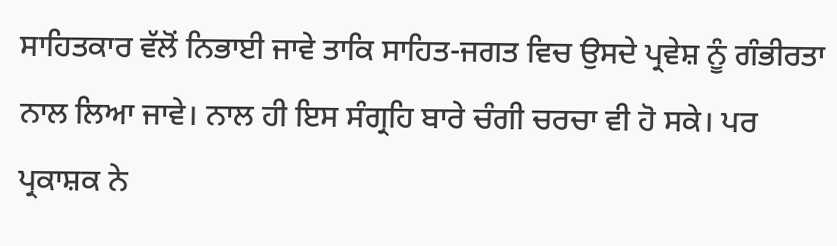ਸਾਹਿਤਕਾਰ ਵੱਲੋਂ ਨਿਭਾਈ ਜਾਵੇ ਤਾਕਿ ਸਾਹਿਤ-ਜਗਤ ਵਿਚ ਉਸਦੇ ਪ੍ਰਵੇਸ਼ ਨੂੰ ਗੰਭੀਰਤਾ ਨਾਲ ਲਿਆ ਜਾਵੇ। ਨਾਲ ਹੀ ਇਸ ਸੰਗ੍ਰਹਿ ਬਾਰੇ ਚੰਗੀ ਚਰਚਾ ਵੀ ਹੋ ਸਕੇ। ਪਰ ਪ੍ਰਕਾਸ਼ਕ ਨੇ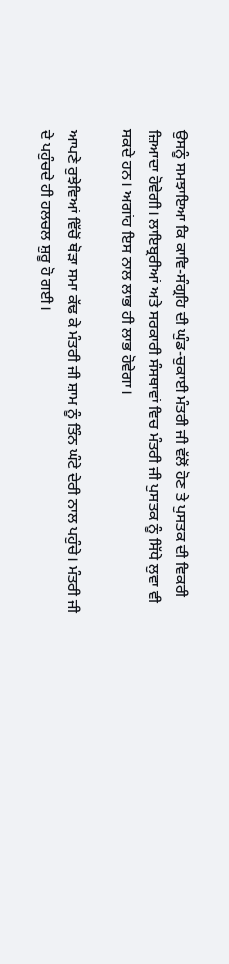ਉਸਨੂੰ ਸਮਝਾਇਆ ਕਿ ਕਾਵਿ-ਸੰਗ੍ਰਹਿ ਦੀ ਘੁੰਡ-ਚੁਕਾਈ ਮੰਤਰੀ ਜੀ ਵੱਲੋਂ ਹੋਣ ਤੇ ਪੁਸਤਕ ਦੀ ਵਿਕਰੀ ਜ਼ਿਆਦਾ ਹੋਵੇਗੀ। ਲਾਇਬ੍ਰਰੀਆਂ ਅਤੇ ਸਰਕਾਰੀ ਸੰਸਥਾਵਾਂ ਵਿਚ ਮੰਤਰੀ ਜੀ ਪੁਸਤਕ ਨੂੰ ਸਿੱਧੇ ਲੁਵਾ ਵੀ ਸਕਦੇ ਹਨ। ਅਗਾਂਹ ਇਸ ਨਾਲ ਲਾਭ ਹੀ ਲਾਭ ਹੋਵੇਗਾ।

ਆਪਣੇ ਰੁਝੇਵਿਆਂ ਵਿੱਚੋਂ ਥੋਡ਼ਾ ਸਮਾ ਕੱਢ ਕੇ ਮੰਤਰੀ ਜੀ ਸ਼ਾਮ ਨੂੰ ਤਿੰਨ ਘੰਟੇ ਦੇਰੀ ਨਾਲ ਪਹੁੰਚੇ। ਮੰਤਰੀ ਜੀ ਦੇ ਪਹੁੰਚਦੇ ਹੀ ਹਲਚਲ ਸ਼ੁਰੂ ਹੋ ਗਈ।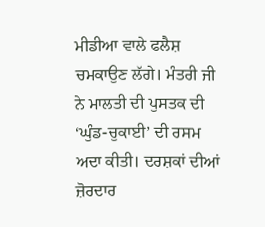ਮੀਡੀਆ ਵਾਲੇ ਫਲੈਸ਼ ਚਮਕਾਉਣ ਲੱਗੇ। ਮੰਤਰੀ ਜੀ ਨੇ ਮਾਲਤੀ ਦੀ ਪੁਸਤਕ ਦੀ ‘ਘੁੰਡ-ਚੁਕਾਈ’ ਦੀ ਰਸਮ ਅਦਾ ਕੀਤੀ। ਦਰਸ਼ਕਾਂ ਦੀਆਂ ਜ਼ੋਰਦਾਰ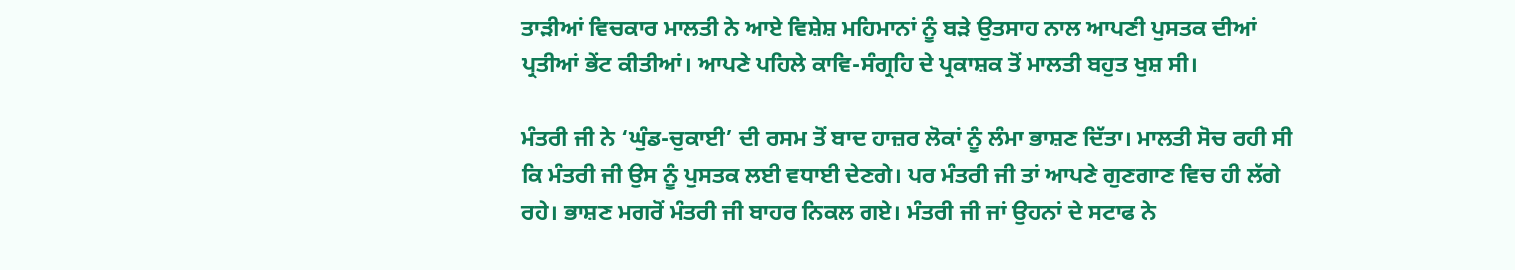ਤਾਡ਼ੀਆਂ ਵਿਚਕਾਰ ਮਾਲਤੀ ਨੇ ਆਏ ਵਿਸ਼ੇਸ਼ ਮਹਿਮਾਨਾਂ ਨੂੰ ਬਡ਼ੇ ਉਤਸਾਹ ਨਾਲ ਆਪਣੀ ਪੁਸਤਕ ਦੀਆਂ ਪ੍ਰਤੀਆਂ ਭੇਂਟ ਕੀਤੀਆਂ। ਆਪਣੇ ਪਹਿਲੇ ਕਾਵਿ-ਸੰਗ੍ਰਹਿ ਦੇ ਪ੍ਰਕਾਸ਼ਕ ਤੋਂ ਮਾਲਤੀ ਬਹੁਤ ਖੁਸ਼ ਸੀ।

ਮੰਤਰੀ ਜੀ ਨੇ ‘ਘੁੰਡ-ਚੁਕਾਈ’ ਦੀ ਰਸਮ ਤੋਂ ਬਾਦ ਹਾਜ਼ਰ ਲੋਕਾਂ ਨੂੰ ਲੰਮਾ ਭਾਸ਼ਣ ਦਿੱਤਾ। ਮਾਲਤੀ ਸੋਚ ਰਹੀ ਸੀ ਕਿ ਮੰਤਰੀ ਜੀ ਉਸ ਨੂੰ ਪੁਸਤਕ ਲਈ ਵਧਾਈ ਦੇਣਗੇ। ਪਰ ਮੰਤਰੀ ਜੀ ਤਾਂ ਆਪਣੇ ਗੁਣਗਾਣ ਵਿਚ ਹੀ ਲੱਗੇ ਰਹੇ। ਭਾਸ਼ਣ ਮਗਰੋਂ ਮੰਤਰੀ ਜੀ ਬਾਹਰ ਨਿਕਲ ਗਏ। ਮੰਤਰੀ ਜੀ ਜਾਂ ਉਹਨਾਂ ਦੇ ਸਟਾਫ ਨੇ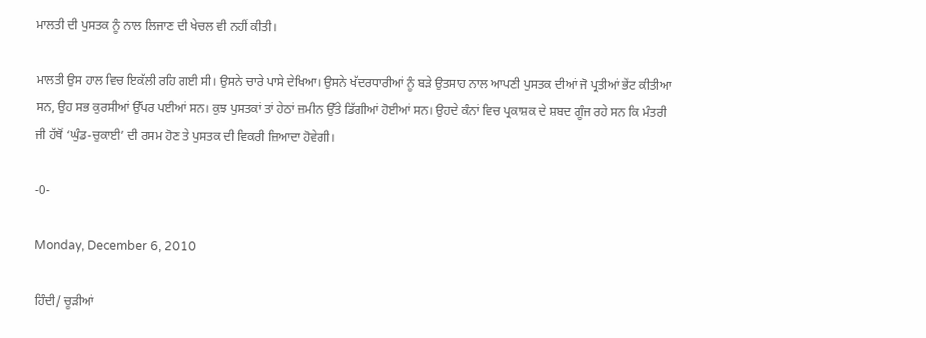ਮਾਲਤੀ ਦੀ ਪੁਸਤਕ ਨੂੰ ਨਾਲ ਲਿਜਾਣ ਦੀ ਖੇਚਲ ਵੀ ਨਹੀਂ ਕੀਤੀ।

ਮਾਲਤੀ ਉਸ ਹਾਲ ਵਿਚ ਇਕੱਲੀ ਰਹਿ ਗਈ ਸੀ। ਉਸਨੇ ਚਾਰੇ ਪਾਸੇ ਦੇਖਿਆ। ਉਸਨੇ ਖੱਦਰਧਾਰੀਆਂ ਨੂੰ ਬਡ਼ੇ ਉਤਸਾਹ ਨਾਲ ਆਪਣੀ ਪੁਸਤਕ ਦੀਆਂ ਜੋ ਪ੍ਰਤੀਆਂ ਭੇਂਟ ਕੀਤੀਆ ਸਨ, ਉਹ ਸਭ ਕੁਰਸੀਆਂ ਉੱਪਰ ਪਈਆਂ ਸਨ। ਕੁਝ ਪੁਸਤਕਾਂ ਤਾਂ ਹੇਠਾਂ ਜ਼ਮੀਨ ਉੱਤੇ ਡਿੱਗੀਆਂ ਹੋਈਆਂ ਸਨ। ਉਹਦੇ ਕੰਨਾਂ ਵਿਚ ਪ੍ਰਕਾਸ਼ਕ ਦੇ ਸ਼ਬਦ ਗੂੰਜ ਰਹੇ ਸਨ ਕਿ ਮੰਤਰੀ ਜੀ ਹੱਥੋਂ ‘ਘੁੰਡ-ਚੁਕਾਈ’ ਦੀ ਰਸਮ ਹੋਣ ਤੇ ਪੁਸਤਕ ਦੀ ਵਿਕਰੀ ਜ਼ਿਆਦਾ ਹੋਵੇਗੀ।

-0-

Monday, December 6, 2010

ਹਿੰਦੀ/ ਚੂੜੀਆਂ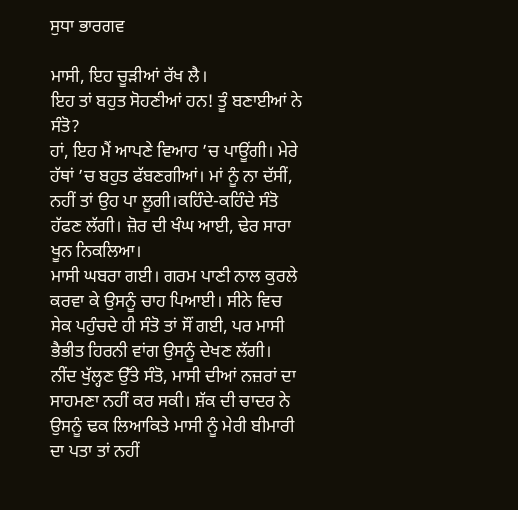ਸੁਧਾ ਭਾਰਗਵ

ਮਾਸੀ, ਇਹ ਚੂੜੀਆਂ ਰੱਖ ਲੈ।
ਇਹ ਤਾਂ ਬਹੁਤ ਸੋਹਣੀਆਂ ਹਨ! ਤੂੰ ਬਣਾਈਆਂ ਨੇ ਸੰਤੋ?
ਹਾਂ, ਇਹ ਮੈਂ ਆਪਣੇ ਵਿਆਹ ’ਚ ਪਾਊਂਗੀ। ਮੇਰੇ ਹੱਥਾਂ ’ਚ ਬਹੁਤ ਫੱਬਣਗੀਆਂ। ਮਾਂ ਨੂੰ ਨਾ ਦੱਸੀਂ, ਨਹੀਂ ਤਾਂ ਉਹ ਪਾ ਲੂਗੀ।ਕਹਿੰਦੇ-ਕਹਿੰਦੇ ਸੰਤੋ ਹੱਫਣ ਲੱਗੀ। ਜ਼ੋਰ ਦੀ ਖੰਘ ਆਈ, ਢੇਰ ਸਾਰਾ ਖੂਨ ਨਿਕਲਿਆ।
ਮਾਸੀ ਘਬਰਾ ਗਈ। ਗਰਮ ਪਾਣੀ ਨਾਲ ਕੁਰਲੇ ਕਰਵਾ ਕੇ ਉਸਨੂੰ ਚਾਹ ਪਿਆਈ। ਸੀਨੇ ਵਿਚ ਸੇਕ ਪਹੁੰਚਦੇ ਹੀ ਸੰਤੋ ਤਾਂ ਸੌਂ ਗਈ, ਪਰ ਮਾਸੀ ਭੈਭੀਤ ਹਿਰਨੀ ਵਾਂਗ ਉਸਨੂੰ ਦੇਖਣ ਲੱਗੀ।
ਨੀਂਦ ਖੁੱਲ੍ਹਣ ਉੱਤੇ ਸੰਤੋ, ਮਾਸੀ ਦੀਆਂ ਨਜ਼ਰਾਂ ਦਾ ਸਾਹਮਣਾ ਨਹੀਂ ਕਰ ਸਕੀ। ਸ਼ੱਕ ਦੀ ਚਾਦਰ ਨੇ ਉਸਨੂੰ ਢਕ ਲਿਆਕਿਤੇ ਮਾਸੀ ਨੂੰ ਮੇਰੀ ਬੀਮਾਰੀ ਦਾ ਪਤਾ ਤਾਂ ਨਹੀਂ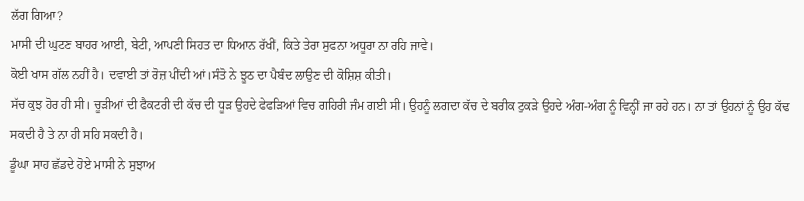ਲੱਗ ਗਿਆ?
ਮਾਸੀ ਦੀ ਘੁਟਣ ਬਾਹਰ ਆਈ, ਬੇਟੀ, ਆਪਣੀ ਸਿਹਤ ਦਾ ਧਿਆਨ ਰੱਖੀਂ, ਕਿਤੇ ਤੇਰਾ ਸੁਫਨਾ ਅਧੂਰਾ ਨਾ ਰਹਿ ਜਾਵੇ।
ਕੋਈ ਖਾਸ ਗੱਲ ਨਹੀਂ ਹੈ। ਦਵਾਈ ਤਾਂ ਰੋਜ਼ ਪੀਂਦੀ ਆਂ।ਸੰਤੋ ਨੇ ਝੂਠ ਦਾ ਪੈਬੰਦ ਲਾਉਣ ਦੀ ਕੋਸ਼ਿਸ਼ ਕੀਤੀ।
ਸੱਚ ਕੁਝ ਹੋਰ ਹੀ ਸੀ। ਚੂੜੀਆਂ ਦੀ ਫੈਕਟਰੀ ਦੀ ਕੱਚ ਦੀ ਧੂੜ ਉਹਦੇ ਫੇਫੜਿਆਂ ਵਿਚ ਗਹਿਰੀ ਜੰਮ ਗਈ ਸੀ। ਉਹਨੂੰ ਲਗਦਾ ਕੱਚ ਦੇ ਬਰੀਕ ਟੁਕੜੇ ਉਹਦੇ ਅੰਗ-ਅੰਗ ਨੂੰ ਵਿਨ੍ਹੀਂ ਜਾ ਰਹੇ ਹਨ। ਨਾ ਤਾਂ ਉਹਨਾਂ ਨੂੰ ਉਹ ਕੱਢ ਸਕਦੀ ਹੈ ਤੇ ਨਾ ਹੀ ਸਹਿ ਸਕਦੀ ਹੈ।
ਡੂੰਘਾ ਸਾਹ ਛੱਡਦੇ ਹੋਏ ਮਾਸੀ ਨੇ ਸੁਝਾਅ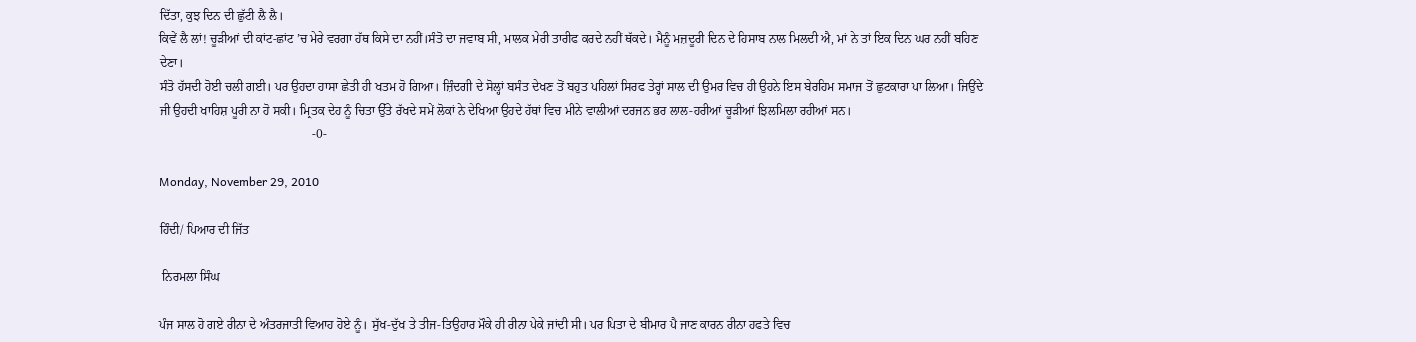ਦਿੱਤਾ, ਕੁਝ ਦਿਨ ਦੀ ਛੁੱਟੀ ਲੈ ਲੈ।
ਕਿਵੇਂ ਲੈ ਲਾਂ! ਚੂੜੀਆਂ ਦੀ ਕਾਂਟ-ਛਾਂਟ ’ਚ ਮੇਰੇ ਵਰਗਾ ਹੱਥ ਕਿਸੇ ਦਾ ਨਹੀਂ।ਸੰਤੋ ਦਾ ਜਵਾਬ ਸੀ, ਮਾਲਕ ਮੇਰੀ ਤਾਰੀਫ ਕਰਦੇ ਨਹੀਂ ਥੱਕਦੇ। ਮੈਨੂੰ ਮਜ਼ਦੂਰੀ ਦਿਨ ਦੇ ਹਿਸਾਬ ਨਾਲ ਮਿਲਦੀ ਐ, ਮਾਂ ਨੇ ਤਾਂ ਇਕ ਦਿਨ ਘਰ ਨਹੀਂ ਬਹਿਣ ਦੇਣਾ।
ਸੰਤੋ ਹੱਸਦੀ ਹੋਈ ਚਲੀ ਗਈ। ਪਰ ਉਹਦਾ ਹਾਸਾ ਛੇਤੀ ਹੀ ਖਤਮ ਹੋ ਗਿਆ। ਜ਼ਿੰਦਗੀ ਦੇ ਸੋਲ੍ਹਾਂ ਬਸੰਤ ਦੇਖਣ ਤੋਂ ਬਹੁਤ ਪਹਿਲਾਂ ਸਿਰਫ ਤੇਰ੍ਹਾਂ ਸਾਲ ਦੀ ਉਮਰ ਵਿਚ ਹੀ ਉਹਨੇ ਇਸ ਬੇਰਹਿਮ ਸਮਾਜ ਤੋਂ ਛੁਟਕਾਰਾ ਪਾ ਲਿਆ। ਜਿਉਂਦੇ ਜੀ ਉਹਦੀ ਖਾਹਿਸ਼ ਪੂਰੀ ਨਾ ਹੋ ਸਕੀ। ਮ੍ਰਿਤਕ ਦੇਹ ਨੂੰ ਚਿਤਾ ਉੱਤੇ ਰੱਖਦੇ ਸਮੇਂ ਲੋਕਾਂ ਨੇ ਦੇਖਿਆ ਉਹਦੇ ਹੱਥਾਂ ਵਿਚ ਮੀਨੇ ਵਾਲੀਆਂ ਦਰਜਨ ਭਰ ਲਾਲ-ਹਰੀਆਂ ਚੂੜੀਆਂ ਝਿਲਮਿਲਾ ਰਹੀਆਂ ਸਨ।
                                                 -0-

Monday, November 29, 2010

ਹਿੰਦੀ/ ਪਿਆਰ ਦੀ ਜਿੱਤ

 ਨਿਰਮਲਾ ਸਿੰਘ

ਪੰਜ ਸਾਲ ਹੋ ਗਏ ਰੀਨਾ ਦੇ ਅੰਤਰਜਾਤੀ ਵਿਆਹ ਹੋਏ ਨੂੰ। ਸੁੱਖ-ਦੁੱਖ ਤੇ ਤੀਜ-ਤਿਉਹਾਰ ਮੌਕੇ ਹੀ ਰੀਨਾ ਪੇਕੇ ਜਾਂਦੀ ਸੀ। ਪਰ ਪਿਤਾ ਦੇ ਬੀਮਾਰ ਪੈ ਜਾਣ ਕਾਰਨ ਰੀਨਾ ਹਫਤੇ ਵਿਚ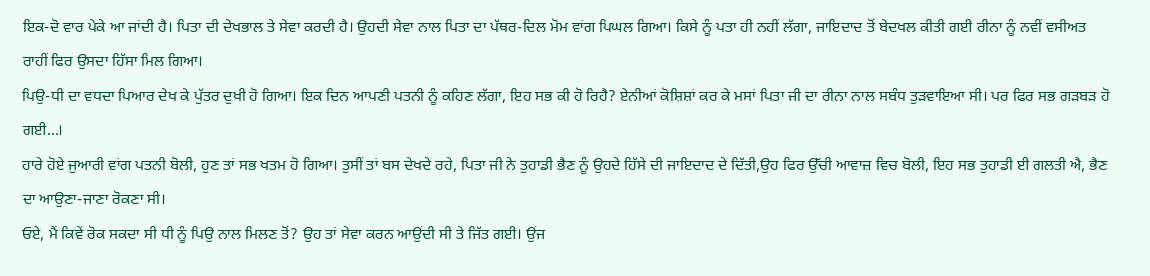ਇਕ-ਦੋ ਵਾਰ ਪੇਕੇ ਆ ਜਾਂਦੀ ਹੈ। ਪਿਤਾ ਦੀ ਦੇਖਭਾਲ ਤੇ ਸੇਵਾ ਕਰਦੀ ਹੈ। ਉਹਦੀ ਸੇਵਾ ਨਾਲ ਪਿਤਾ ਦਾ ਪੱਥਰ-ਦਿਲ ਮੋਮ ਵਾਂਗ ਪਿਘਲ ਗਿਆ। ਕਿਸੇ ਨੂੰ ਪਤਾ ਹੀ ਨਹੀਂ ਲੱਗਾ, ਜਾਇਦਾਦ ਤੋਂ ਬੇਦਖਲ ਕੀਤੀ ਗਈ ਰੀਨਾ ਨੂੰ ਨਵੀਂ ਵਸੀਅਤ ਰਾਹੀਂ ਫਿਰ ਉਸਦਾ ਹਿੱਸਾ ਮਿਲ ਗਿਆ।
ਪਿਉ-ਧੀ ਦਾ ਵਧਦਾ ਪਿਆਰ ਦੇਖ ਕੇ ਪੁੱਤਰ ਦੁਖੀ ਹੋ ਗਿਆ। ਇਕ ਦਿਨ ਆਪਣੀ ਪਤਨੀ ਨੂੰ ਕਹਿਣ ਲੱਗਾ, ਇਹ ਸਭ ਕੀ ਹੋ ਰਿਹੈ? ਏਨੀਆਂ ਕੋਸ਼ਿਸ਼ਾਂ ਕਰ ਕੇ ਮਸਾਂ ਪਿਤਾ ਜੀ ਦਾ ਰੀਨਾ ਨਾਲ ਸਬੰਧ ਤੁਡ਼ਵਾਇਆ ਸੀ। ਪਰ ਫਿਰ ਸਭ ਗਡ਼ਬਡ਼ ਹੋ ਗਈ…।
ਹਾਰੇ ਹੋਏ ਜੁਆਰੀ ਵਾਂਗ ਪਤਨੀ ਬੋਲੀ, ਹੁਣ ਤਾਂ ਸਭ ਖਤਮ ਹੋ ਗਿਆ। ਤੁਸੀਂ ਤਾਂ ਬਸ ਦੇਖਦੇ ਰਹੇ, ਪਿਤਾ ਜੀ ਨੇ ਤੁਹਾਡੀ ਭੈਣ ਨੂੰ ਉਹਦੇ ਹਿੱਸੇ ਦੀ ਜਾਇਦਾਦ ਦੇ ਦਿੱਤੀ,ਉਹ ਫਿਰ ਉੱਚੀ ਆਵਾਜ਼ ਵਿਚ ਬੋਲੀ, ਇਹ ਸਭ ਤੁਹਾਡੀ ਈ ਗਲਤੀ ਐ, ਭੈਣ ਦਾ ਆਉਣਾ-ਜਾਣਾ ਰੋਕਣਾ ਸੀ।
ਓਏ, ਮੈਂ ਕਿਵੇਂ ਰੋਕ ਸਕਦਾ ਸੀ ਧੀ ਨੂੰ ਪਿਉ ਨਾਲ ਮਿਲਣ ਤੋਂ? ਉਹ ਤਾਂ ਸੇਵਾ ਕਰਨ ਆਉਂਦੀ ਸੀ ਤੇ ਜਿੱਤ ਗਈ। ਉਂਜ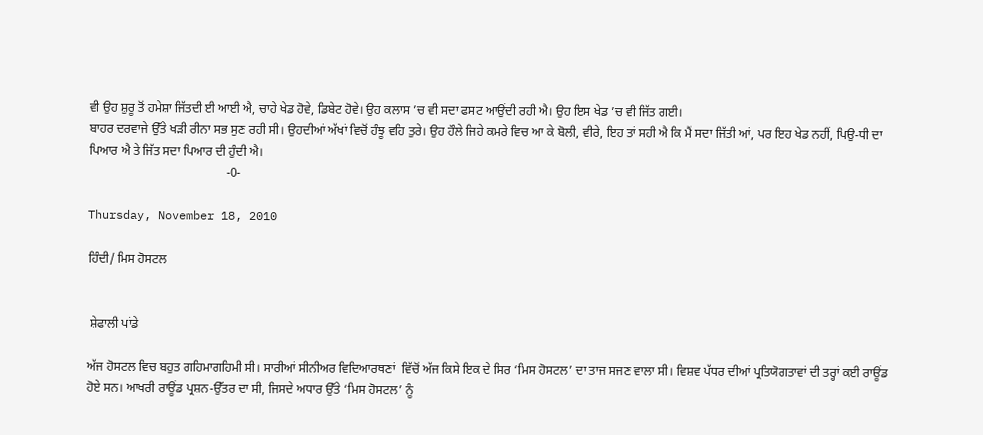ਵੀ ਉਹ ਸ਼ੁਰੂ ਤੋਂ ਹਮੇਸ਼ਾ ਜਿੱਤਦੀ ਈ ਆਈ ਐ, ਚਾਹੇ ਖੇਡ ਹੋਵੇ, ਡਿਬੇਟ ਹੋਵੇ। ਉਹ ਕਲਾਸ ’ਚ ਵੀ ਸਦਾ ਫਸਟ ਆਉਂਦੀ ਰਹੀ ਐ। ਉਹ ਇਸ ਖੇਡ ’ਚ ਵੀ ਜਿੱਤ ਗਈ।
ਬਾਹਰ ਦਰਵਾਜੇ ਉੱਤੇ ਖਡ਼ੀ ਰੀਨਾ ਸਭ ਸੁਣ ਰਹੀ ਸੀ। ਉਹਦੀਆਂ ਅੱਖਾਂ ਵਿਚੋਂ ਹੰਝੂ ਵਹਿ ਤੁਰੇ। ਉਹ ਹੌਲੇ ਜਿਹੇ ਕਮਰੇ ਵਿਚ ਆ ਕੇ ਬੋਲੀ, ਵੀਰੇ, ਇਹ ਤਾਂ ਸਹੀ ਐ ਕਿ ਮੈਂ ਸਦਾ ਜਿੱਤੀ ਆਂ, ਪਰ ਇਹ ਖੇਡ ਨਹੀਂ, ਪਿਉ-ਧੀ ਦਾ ਪਿਆਰ ਐ ਤੇ ਜਿੱਤ ਸਦਾ ਪਿਆਰ ਦੀ ਹੁੰਦੀ ਐ।
                                            -0-

Thursday, November 18, 2010

ਹਿੰਦੀ/ ਮਿਸ ਹੋਸਟਲ


 ਸ਼ੇਫਾਲੀ ਪਾਂਡੇ

ਅੱਜ ਹੋਸਟਲ ਵਿਚ ਬਹੁਤ ਗਹਿਮਾਗਹਿਮੀ ਸੀ। ਸਾਰੀਆਂ ਸੀਨੀਅਰ ਵਿਦਿਆਰਥਣਾਂ  ਵਿੱਚੋਂ ਅੱਜ ਕਿਸੇ ਇਕ ਦੇ ਸਿਰ ‘ਮਿਸ ਹੋਸਟਲ’ ਦਾ ਤਾਜ ਸਜਣ ਵਾਲਾ ਸੀ। ਵਿਸ਼ਵ ਪੱਧਰ ਦੀਆਂ ਪ੍ਰਤਿਯੋਗਤਾਵਾਂ ਦੀ ਤਰ੍ਹਾਂ ਕਈ ਰਾਊਂਡ ਹੋਏ ਸਨ। ਆਖਰੀ ਰਾਊਂਡ ਪ੍ਰਸ਼ਨ-ਉੱਤਰ ਦਾ ਸੀ, ਜਿਸਦੇ ਅਧਾਰ ਉੱਤੇ ‘ਮਿਸ ਹੋਸਟਲ’ ਨੂੰ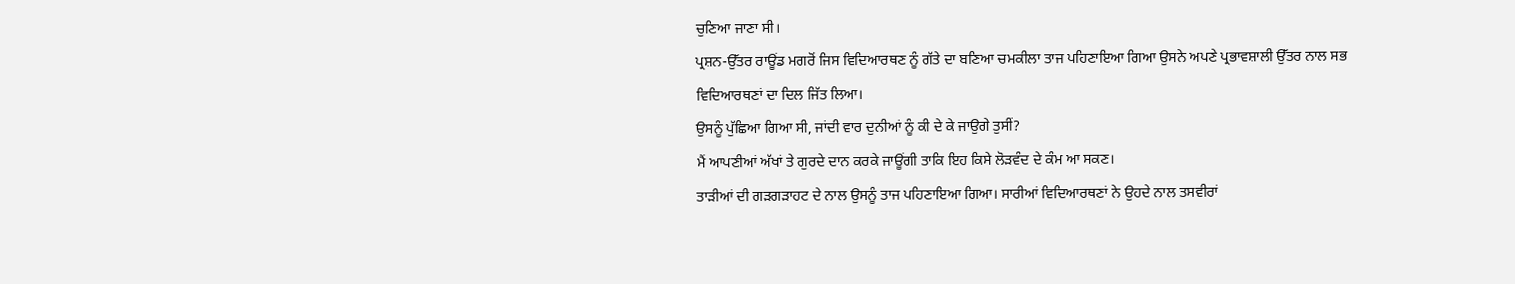ਚੁਣਿਆ ਜਾਣਾ ਸੀ।
ਪ੍ਰਸ਼ਨ-ਉੱਤਰ ਰਾਊਂਡ ਮਗਰੋਂ ਜਿਸ ਵਿਦਿਆਰਥਣ ਨੂੰ ਗੱਤੇ ਦਾ ਬਣਿਆ ਚਮਕੀਲਾ ਤਾਜ ਪਹਿਣਾਇਆ ਗਿਆ ਉਸਨੇ ਅਪਣੇ ਪ੍ਰਭਾਵਸ਼ਾਲੀ ਉੱਤਰ ਨਾਲ ਸਭ ਵਿਦਿਆਰਥਣਾਂ ਦਾ ਦਿਲ ਜਿੱਤ ਲਿਆ।
ਉਸਨੂੰ ਪੁੱਛਿਆ ਗਿਆ ਸੀ, ਜਾਂਦੀ ਵਾਰ ਦੁਨੀਆਂ ਨੂੰ ਕੀ ਦੇ ਕੇ ਜਾਉਗੇ ਤੁਸੀਂ?
ਮੈਂ ਆਪਣੀਆਂ ਅੱਖਾਂ ਤੇ ਗੁਰਦੇ ਦਾਨ ਕਰਕੇ ਜਾਊਂਗੀ ਤਾਕਿ ਇਹ ਕਿਸੇ ਲੋਡ਼ਵੰਦ ਦੇ ਕੰਮ ਆ ਸਕਣ।
ਤਾਡ਼ੀਆਂ ਦੀ ਗਡ਼ਗਡ਼ਾਹਟ ਦੇ ਨਾਲ ਉਸਨੂੰ ਤਾਜ ਪਹਿਣਾਇਆ ਗਿਆ। ਸਾਰੀਆਂ ਵਿਦਿਆਰਥਣਾਂ ਨੇ ਉਹਦੇ ਨਾਲ ਤਸਵੀਰਾਂ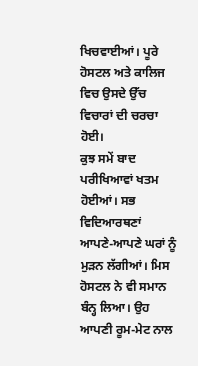ਖਿਚਵਾਈਆਂ। ਪੂਰੇ ਹੋਸਟਲ ਅਤੇ ਕਾਲਿਜ ਵਿਚ ਉਸਦੇ ਉੱਚ ਵਿਚਾਰਾਂ ਦੀ ਚਰਚਾ ਹੋਈ।
ਕੁਝ ਸਮੇਂ ਬਾਦ ਪਰੀਖਿਆਵਾਂ ਖਤਮ ਹੋਈਆਂ। ਸਭ ਵਿਦਿਆਰਥਣਾਂ ਆਪਣੇ-ਆਪਣੇ ਘਰਾਂ ਨੂੰ ਮੁਡ਼ਨ ਲੱਗੀਆਂ। ਮਿਸ ਹੋਸਟਲ ਨੇ ਵੀ ਸਮਾਨ ਬੰਨ੍ਹ ਲਿਆ। ਉਹ ਆਪਣੀ ਰੂਮ-ਮੇਟ ਨਾਲ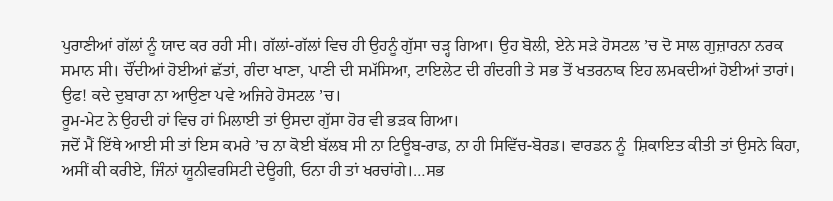ਪੁਰਾਣੀਆਂ ਗੱਲਾਂ ਨੂੰ ਯਾਦ ਕਰ ਰਹੀ ਸੀ। ਗੱਲਾਂ-ਗੱਲਾਂ ਵਿਚ ਹੀ ਉਹਨੂੰ ਗੁੱਸਾ ਚਡ਼੍ਹ ਗਿਆ। ਉਹ ਬੋਲੀ, ਏਨੇ ਸਡ਼ੇ ਹੋਸਟਲ ’ਚ ਦੋ ਸਾਲ ਗੁਜ਼ਾਰਨਾ ਨਰਕ ਸਮਾਨ ਸੀ। ਚੌਂਦੀਆਂ ਹੋਈਆਂ ਛੱਤਾਂ, ਗੰਦਾ ਖਾਣਾ, ਪਾਣੀ ਦੀ ਸਮੱਸਿਆ, ਟਾਇਲੇਟ ਦੀ ਗੰਦਗੀ ਤੇ ਸਭ ਤੋਂ ਖਤਰਨਾਕ ਇਹ ਲਮਕਦੀਆਂ ਹੋਈਆਂ ਤਾਰਾਂ। ਉਫ! ਕਦੇ ਦੁਬਾਰਾ ਨਾ ਆਉਣਾ ਪਵੇ ਅਜਿਹੇ ਹੋਸਟਲ ’ਚ।
ਰੂਮ-ਮੇਟ ਨੇ ਉਹਦੀ ਹਾਂ ਵਿਚ ਹਾਂ ਮਿਲਾਈ ਤਾਂ ਉਸਦਾ ਗੁੱਸਾ ਹੋਰ ਵੀ ਭਡ਼ਕ ਗਿਆ।
ਜਦੋਂ ਮੈਂ ਇੱਥੇ ਆਈ ਸੀ ਤਾਂ ਇਸ ਕਮਰੇ ’ਚ ਨਾ ਕੋਈ ਬੱਲਬ ਸੀ ਨਾ ਟਿਊਬ-ਰਾਡ, ਨਾ ਹੀ ਸਿਵਿੱਚ-ਬੋਰਡ। ਵਾਰਡਨ ਨੂੰ  ਸ਼ਿਕਾਇਤ ਕੀਤੀ ਤਾਂ ਉਸਨੇ ਕਿਹਾ, ਅਸੀਂ ਕੀ ਕਰੀਏ, ਜਿੰਨਾਂ ਯੂਨੀਵਰਸਿਟੀ ਦੇਊਗੀ, ਓਨਾ ਹੀ ਤਾਂ ਖਰਚਾਂਗੇ।…ਸਭ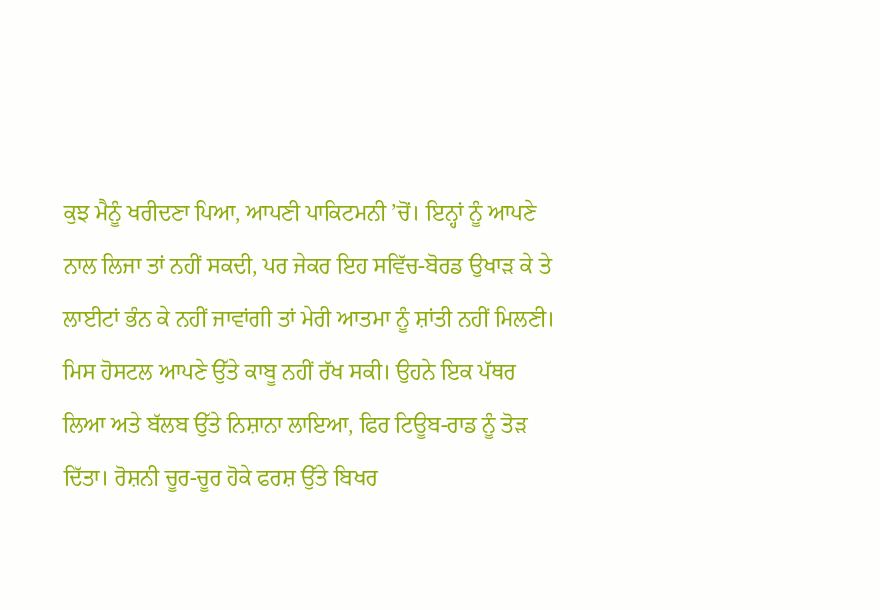ਕੁਝ ਮੈਨੂੰ ਖਰੀਦਣਾ ਪਿਆ, ਆਪਣੀ ਪਾਕਿਟਮਨੀ ’ਚੋਂ। ਇਨ੍ਹਾਂ ਨੂੰ ਆਪਣੇ ਨਾਲ ਲਿਜਾ ਤਾਂ ਨਹੀਂ ਸਕਦੀ, ਪਰ ਜੇਕਰ ਇਹ ਸਵਿੱਚ-ਬੋਰਡ ਉਖਾਡ਼ ਕੇ ਤੇ ਲਾਈਟਾਂ ਭੰਨ ਕੇ ਨਹੀਂ ਜਾਵਾਂਗੀ ਤਾਂ ਮੇਰੀ ਆਤਮਾ ਨੂੰ ਸ਼ਾਂਤੀ ਨਹੀਂ ਮਿਲਣੀ।
ਮਿਸ ਹੋਸਟਲ ਆਪਣੇ ਉੱਤੇ ਕਾਬੂ ਨਹੀਂ ਰੱਖ ਸਕੀ। ਉਹਨੇ ਇਕ ਪੱਥਰ ਲਿਆ ਅਤੇ ਬੱਲਬ ਉੱਤੇ ਨਿਸ਼ਾਨਾ ਲਾਇਆ, ਫਿਰ ਟਿਊਬ-ਰਾਡ ਨੂੰ ਤੋਡ਼ ਦਿੱਤਾ। ਰੋਸ਼ਨੀ ਚੂਰ-ਚੂਰ ਹੋਕੇ ਫਰਸ਼ ਉੱਤੇ ਬਿਖਰ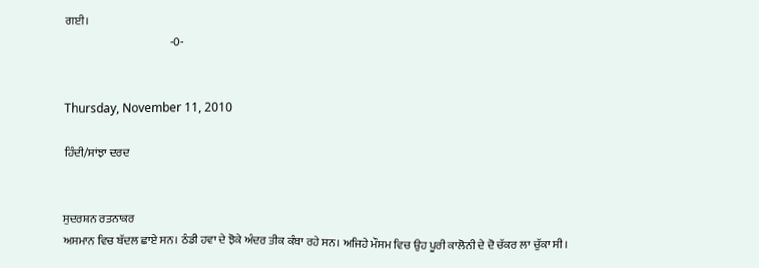ਗਈ।
                                              -0-


Thursday, November 11, 2010

ਹਿੰਦੀ/ਸਾਂਝਾ ਦਰਦ


ਸੁਦਰਸ਼ਨ ਰਤਨਾਕਰ
ਅਸਮਾਨ ਵਿਚ ਬੱਦਲ ਛਾਏ ਸਨ। ਠੰਡੀ ਹਵਾ ਦੇ ਝੋਕੇ ਅੰਦਰ ਤੀਕ ਕੰਬਾ ਰਹੇ ਸਨ। ਅਜਿਹੇ ਮੌਸਮ ਵਿਚ ਉਹ ਪੂਰੀ ਕਾਲੋਨੀ ਦੇ ਦੋ ਚੱਕਰ ਲਾ ਚੁੱਕਾ ਸੀ।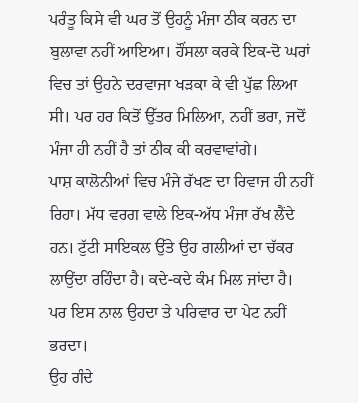ਪਰੰਤੂ ਕਿਸੇ ਵੀ ਘਰ ਤੋਂ ਉਹਨੂੰ ਮੰਜਾ ਠੀਕ ਕਰਨ ਦਾ ਬੁਲਾਵਾ ਨਹੀਂ ਆਇਆ। ਹੌਂਸਲਾ ਕਰਕੇ ਇਕ-ਦੋ ਘਰਾਂ ਵਿਚ ਤਾਂ ਉਹਨੇ ਦਰਵਾਜਾ ਖਡ਼ਕਾ ਕੇ ਵੀ ਪੁੱਛ ਲਿਆ ਸੀ। ਪਰ ਹਰ ਕਿਤੋਂ ਉੱਤਰ ਮਿਲਿਆ, ਨਹੀਂ ਭਰਾ, ਜਦੋਂ ਮੰਜਾ ਹੀ ਨਹੀਂ ਹੈ ਤਾਂ ਠੀਕ ਕੀ ਕਰਵਾਵਾਂਗੇ।
ਪਾਸ਼ ਕਾਲੋਨੀਆਂ ਵਿਚ ਮੰਜੇ ਰੱਖਣ ਦਾ ਰਿਵਾਜ ਹੀ ਨਹੀਂ ਰਿਹਾ। ਮੱਧ ਵਰਗ ਵਾਲੇ ਇਕ-ਅੱਧ ਮੰਜਾ ਰੱਖ ਲੈਂਦੇ ਹਨ। ਟੁੱਟੀ ਸਾਇਕਲ ਉੱਤੇ ਉਹ ਗਲੀਆਂ ਦਾ ਚੱਕਰ ਲਾਉਂਦਾ ਰਹਿੰਦਾ ਹੈ। ਕਦੇ-ਕਦੇ ਕੰਮ ਮਿਲ ਜਾਂਦਾ ਹੈ। ਪਰ ਇਸ ਨਾਲ ਉਹਦਾ ਤੇ ਪਰਿਵਾਰ ਦਾ ਪੇਟ ਨਹੀਂ ਭਰਦਾ।
ਉਹ ਗੰਦੇ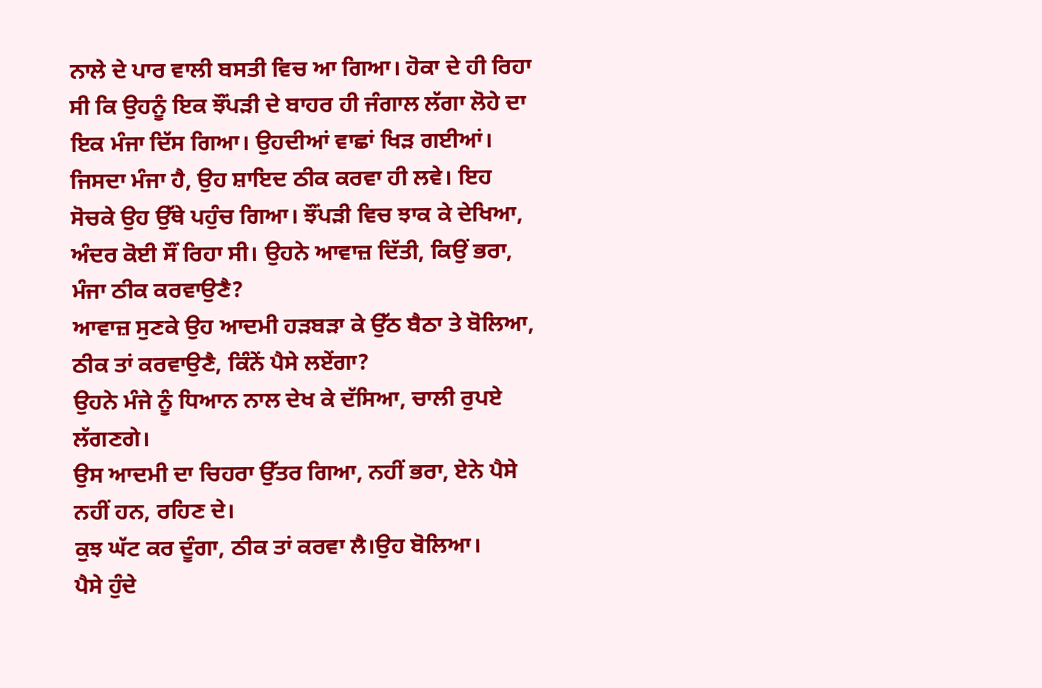ਨਾਲੇ ਦੇ ਪਾਰ ਵਾਲੀ ਬਸਤੀ ਵਿਚ ਆ ਗਿਆ। ਹੋਕਾ ਦੇ ਹੀ ਰਿਹਾ ਸੀ ਕਿ ਉਹਨੂੰ ਇਕ ਝੌਂਪਡ਼ੀ ਦੇ ਬਾਹਰ ਹੀ ਜੰਗਾਲ ਲੱਗਾ ਲੋਹੇ ਦਾ ਇਕ ਮੰਜਾ ਦਿੱਸ ਗਿਆ। ਉਹਦੀਆਂ ਵਾਛਾਂ ਖਿਡ਼ ਗਈਆਂ। ਜਿਸਦਾ ਮੰਜਾ ਹੈ, ਉਹ ਸ਼ਾਇਦ ਠੀਕ ਕਰਵਾ ਹੀ ਲਵੇ। ਇਹ ਸੋਚਕੇ ਉਹ ਉੱਥੇ ਪਹੁੰਚ ਗਿਆ। ਝੌਂਪਡ਼ੀ ਵਿਚ ਝਾਕ ਕੇ ਦੇਖਿਆ, ਅੰਦਰ ਕੋਈ ਸੌਂ ਰਿਹਾ ਸੀ। ਉਹਨੇ ਆਵਾਜ਼ ਦਿੱਤੀ, ਕਿਉਂ ਭਰਾ, ਮੰਜਾ ਠੀਕ ਕਰਵਾਉਣੈ?
ਆਵਾਜ਼ ਸੁਣਕੇ ਉਹ ਆਦਮੀ ਹਡ਼ਬਡ਼ਾ ਕੇ ਉੱਠ ਬੈਠਾ ਤੇ ਬੋਲਿਆ, ਠੀਕ ਤਾਂ ਕਰਵਾਉਣੈ, ਕਿੰਨੇਂ ਪੈਸੇ ਲਏਂਗਾ?
ਉਹਨੇ ਮੰਜੇ ਨੂੰ ਧਿਆਨ ਨਾਲ ਦੇਖ ਕੇ ਦੱਸਿਆ, ਚਾਲੀ ਰੁਪਏ ਲੱਗਣਗੇ।
ਉਸ ਆਦਮੀ ਦਾ ਚਿਹਰਾ ਉੱਤਰ ਗਿਆ, ਨਹੀਂ ਭਰਾ, ਏਨੇ ਪੈਸੇ ਨਹੀਂ ਹਨ, ਰਹਿਣ ਦੇ।
ਕੁਝ ਘੱਟ ਕਰ ਦੂੰਗਾ, ਠੀਕ ਤਾਂ ਕਰਵਾ ਲੈ।ਉਹ ਬੋਲਿਆ।
ਪੈਸੇ ਹੁੰਦੇ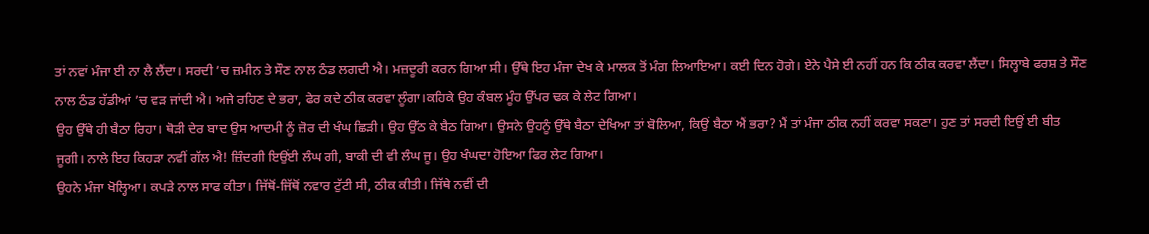ਤਾਂ ਨਵਾਂ ਮੰਜਾ ਈ ਨਾ ਲੈ ਲੈਂਦਾ। ਸਰਦੀ ’ਚ ਜ਼ਮੀਨ ਤੇ ਸੌਣ ਨਾਲ ਠੰਡ ਲਗਦੀ ਐ। ਮਜ਼ਦੂਰੀ ਕਰਨ ਗਿਆ ਸੀ। ਉੱਥੇ ਇਹ ਮੰਜਾ ਦੇਖ ਕੇ ਮਾਲਕ ਤੋਂ ਮੰਗ ਲਿਆਇਆ। ਕਈ ਦਿਨ ਹੋਗੇ। ਏਨੇ ਪੈਸੇ ਈ ਨਹੀਂ ਹਨ ਕਿ ਠੀਕ ਕਰਵਾ ਲੈਂਦਾ। ਸਿਲ੍ਹਾਬੇ ਫਰਸ਼ ਤੇ ਸੌਣ ਨਾਲ ਠੰਡ ਹੱਡੀਆਂ ’ਚ ਵਡ਼ ਜਾਂਦੀ ਐ। ਅਜੇ ਰਹਿਣ ਦੇ ਭਰਾ, ਫੇਰ ਕਦੇ ਠੀਕ ਕਰਵਾ ਲੂੰਗਾ।ਕਹਿਕੇ ਉਹ ਕੰਬਲ ਮੂੰਹ ਉੱਪਰ ਢਕ ਕੇ ਲੇਟ ਗਿਆ।
ਉਹ ਉੱਥੇ ਹੀ ਬੈਠਾ ਰਿਹਾ। ਥੋਡ਼ੀ ਦੇਰ ਬਾਦ ਉਸ ਆਦਮੀ ਨੂੰ ਜ਼ੋਰ ਦੀ ਖੰਘ ਛਿਡ਼ੀ। ਉਹ ਉੱਠ ਕੇ ਬੈਠ ਗਿਆ। ਉਸਨੇ ਉਹਨੂੰ ਉੱਥੇ ਬੈਠਾ ਦੇਖਿਆ ਤਾਂ ਬੋਲਿਆ, ਕਿਉਂ ਬੈਠਾ ਐਂ ਭਰਾ? ਮੈਂ ਤਾਂ ਮੰਜਾ ਠੀਕ ਨਹੀਂ ਕਰਵਾ ਸਕਣਾ। ਹੁਣ ਤਾਂ ਸਰਦੀ ਇਉਂ ਈ ਬੀਤ ਜੂਗੀ। ਨਾਲੇ ਇਹ ਕਿਹਡ਼ਾ ਨਵੀਂ ਗੱਲ ਐ! ਜ਼ਿੰਦਗੀ ਇਉਂਈ ਲੰਘ ਗੀ, ਬਾਕੀ ਦੀ ਵੀ ਲੰਘ ਜੂ। ਉਹ ਖੰਘਦਾ ਹੋਇਆ ਫਿਰ ਲੇਟ ਗਿਆ।
ਉਹਨੇ ਮੰਜਾ ਖੋਲ੍ਹਿਆ। ਕਪਡ਼ੇ ਨਾਲ ਸਾਫ ਕੀਤਾ। ਜਿੱਥੋਂ-ਜਿੱਥੋਂ ਨਵਾਰ ਟੁੱਟੀ ਸੀ, ਠੀਕ ਕੀਤੀ। ਜਿੱਥੇ ਨਵੀਂ ਦੀ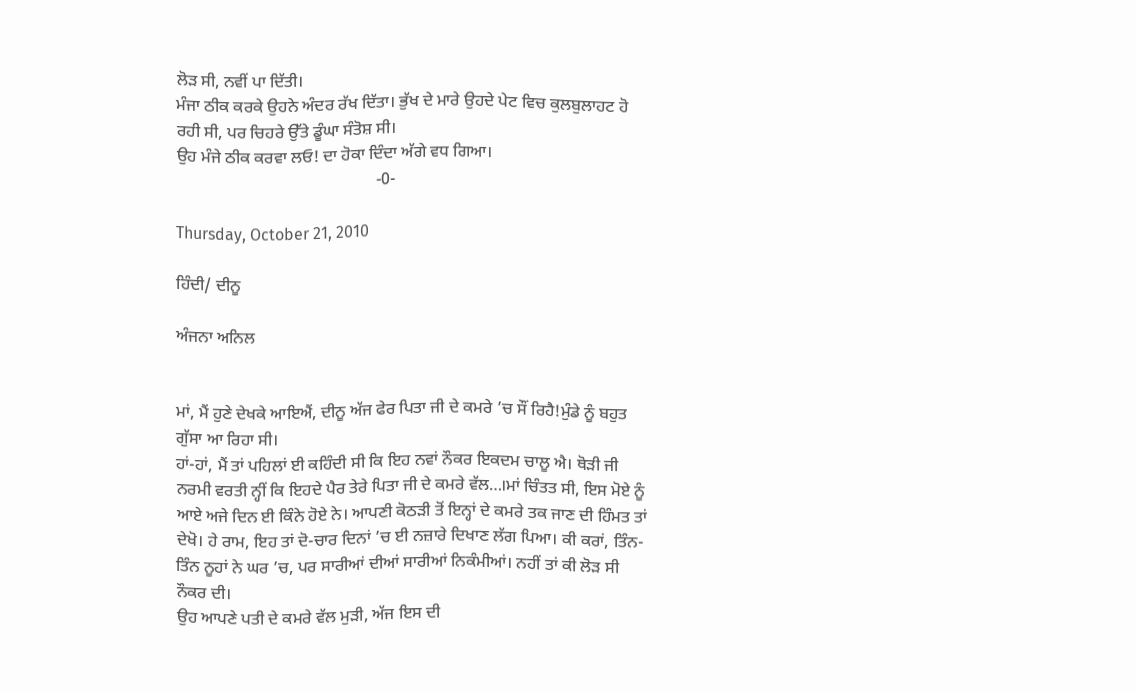ਲੋਡ਼ ਸੀ, ਨਵੀਂ ਪਾ ਦਿੱਤੀ।
ਮੰਜਾ ਠੀਕ ਕਰਕੇ ਉਹਨੇ ਅੰਦਰ ਰੱਖ ਦਿੱਤਾ। ਭੁੱਖ ਦੇ ਮਾਰੇ ਉਹਦੇ ਪੇਟ ਵਿਚ ਕੁਲਬੁਲਾਹਟ ਹੋ ਰਹੀ ਸੀ, ਪਰ ਚਿਹਰੇ ਉੱਤੇ ਡੂੰਘਾ ਸੰਤੋਸ਼ ਸੀ।
ਉਹ ਮੰਜੇ ਠੀਕ ਕਰਵਾ ਲਓ! ਦਾ ਹੋਕਾ ਦਿੰਦਾ ਅੱਗੇ ਵਧ ਗਿਆ।
                                                -0-

Thursday, October 21, 2010

ਹਿੰਦੀ/ ਦੀਨੂ

ਅੰਜਨਾ ਅਨਿਲ


ਮਾਂ, ਮੈਂ ਹੁਣੇ ਦੇਖਕੇ ਆਇਐਂ, ਦੀਨੂ ਅੱਜ ਫੇਰ ਪਿਤਾ ਜੀ ਦੇ ਕਮਰੇ ’ਚ ਸੌਂ ਰਿਹੈ!ਮੁੰਡੇ ਨੂੰ ਬਹੁਤ ਗੁੱਸਾ ਆ ਰਿਹਾ ਸੀ।
ਹਾਂ-ਹਾਂ, ਮੈਂ ਤਾਂ ਪਹਿਲਾਂ ਈ ਕਹਿੰਦੀ ਸੀ ਕਿ ਇਹ ਨਵਾਂ ਨੌਕਰ ਇਕਦਮ ਚਾਲੂ ਐ। ਥੋਡ਼ੀ ਜੀ ਨਰਮੀ ਵਰਤੀ ਨ੍ਹੀਂ ਕਿ ਇਹਦੇ ਪੈਰ ਤੇਰੇ ਪਿਤਾ ਜੀ ਦੇ ਕਮਰੇ ਵੱਲ…।ਮਾਂ ਚਿੰਤਤ ਸੀ, ਇਸ ਮੋਏ ਨੂੰ ਆਏ ਅਜੇ ਦਿਨ ਈ ਕਿੰਨੇ ਹੋਏ ਨੇ। ਆਪਣੀ ਕੋਠਡ਼ੀ ਤੋਂ ਇਨ੍ਹਾਂ ਦੇ ਕਮਰੇ ਤਕ ਜਾਣ ਦੀ ਹਿੰਮਤ ਤਾਂ ਦੇਖੋ। ਹੇ ਰਾਮ, ਇਹ ਤਾਂ ਦੋ-ਚਾਰ ਦਿਨਾਂ ’ਚ ਈ ਨਜ਼ਾਰੇ ਦਿਖਾਣ ਲੱਗ ਪਿਆ। ਕੀ ਕਰਾਂ, ਤਿੰਨ-ਤਿੰਨ ਨੂਹਾਂ ਨੇ ਘਰ ’ਚ, ਪਰ ਸਾਰੀਆਂ ਦੀਆਂ ਸਾਰੀਆਂ ਨਿਕੰਮੀਆਂ। ਨਹੀਂ ਤਾਂ ਕੀ ਲੋਡ਼ ਸੀ ਨੌਕਰ ਦੀ।
ਉਹ ਆਪਣੇ ਪਤੀ ਦੇ ਕਮਰੇ ਵੱਲ ਮੁਡ਼ੀ, ਅੱਜ ਇਸ ਦੀ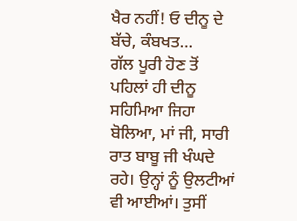ਖੈਰ ਨਹੀਂ! ਓ ਦੀਨੂ ਦੇ ਬੱਚੇ, ਕੰਬਖਤ…
ਗੱਲ ਪੂਰੀ ਹੋਣ ਤੋਂ ਪਹਿਲਾਂ ਹੀ ਦੀਨੂ ਸਹਿਮਿਆ ਜਿਹਾ ਬੋਲਿਆ, ਮਾਂ ਜੀ, ਸਾਰੀ ਰਾਤ ਬਾਬੂ ਜੀ ਖੰਘਦੇ ਰਹੇ। ਉਨ੍ਹਾਂ ਨੂੰ ਉਲਟੀਆਂ ਵੀ ਆਈਆਂ। ਤੁਸੀਂ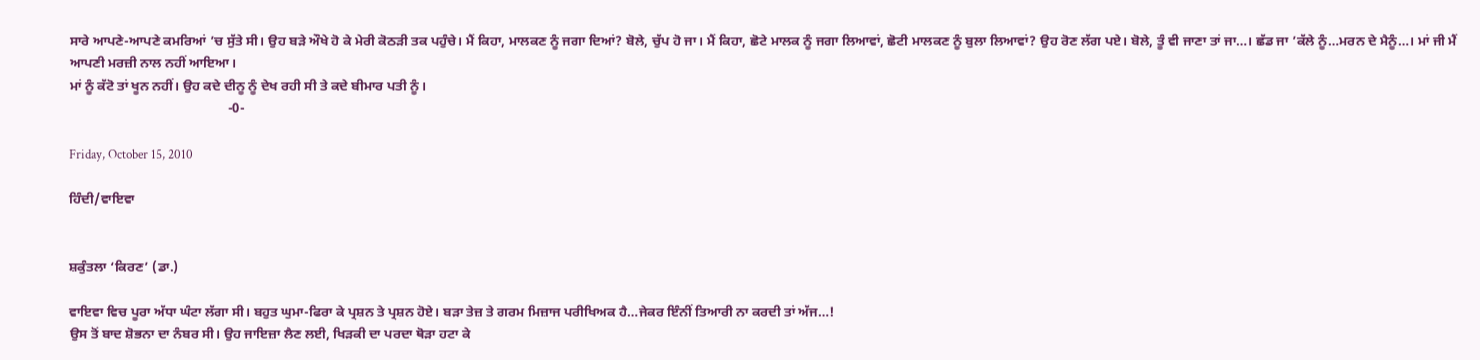ਸਾਰੇ ਆਪਣੇ-ਆਪਣੇ ਕਮਰਿਆਂ ’ਚ ਸੁੱਤੇ ਸੀ। ਉਹ ਬਡ਼ੇ ਔਖੇ ਹੋ ਕੇ ਮੇਰੀ ਕੋਠਡ਼ੀ ਤਕ ਪਹੁੰਚੇ। ਮੈਂ ਕਿਹਾ, ਮਾਲਕਣ ਨੂੰ ਜਗਾ ਦਿਆਂ? ਬੋਲੇ, ਚੁੱਪ ਹੋ ਜਾ। ਮੈਂ ਕਿਹਾ, ਛੋਟੇ ਮਾਲਕ ਨੂੰ ਜਗਾ ਲਿਆਵਾਂ, ਛੋਟੀ ਮਾਲਕਣ ਨੂੰ ਬੁਲਾ ਲਿਆਵਾਂ? ਉਹ ਰੋਣ ਲੱਗ ਪਏ। ਬੋਲੇ, ਤੂੰ ਵੀ ਜਾਣਾ ਤਾਂ ਜਾ…। ਛੱਡ ਜਾ ’ਕੱਲੇ ਨੂੰ…ਮਰਨ ਦੇ ਮੈਨੂੰ…। ਮਾਂ ਜੀ ਮੈਂ ਆਪਣੀ ਮਰਜ਼ੀ ਨਾਲ ਨਹੀਂ ਆਇਆ।
ਮਾਂ ਨੂੰ ਕੱਟੋ ਤਾਂ ਖੂਨ ਨਹੀਂ। ਉਹ ਕਦੇ ਦੀਨੂ ਨੂੰ ਦੇਖ ਰਹੀ ਸੀ ਤੇ ਕਦੇ ਬੀਮਾਰ ਪਤੀ ਨੂੰ।
                                               -0-

Friday, October 15, 2010

ਹਿੰਦੀ/ਵਾਇਵਾ


ਸ਼ਕੁੰਤਲਾ ‘ਕਿਰਣ’ (ਡਾ.)

ਵਾਇਵਾ ਵਿਚ ਪੂਰਾ ਅੱਧਾ ਘੰਟਾ ਲੱਗਾ ਸੀ। ਬਹੁਤ ਘੁਮਾ-ਫਿਰਾ ਕੇ ਪ੍ਰਸ਼ਨ ਤੇ ਪ੍ਰਸ਼ਨ ਹੋਏ। ਬਡ਼ਾ ਤੇਜ਼ ਤੇ ਗਰਮ ਮਿਜ਼ਾਜ ਪਰੀਖਿਅਕ ਹੈ…ਜੇਕਰ ਇੰਨੀਂ ਤਿਆਰੀ ਨਾ ਕਰਦੀ ਤਾਂ ਅੱਜ…!
ਉਸ ਤੋਂ ਬਾਦ ਸ਼ੋਭਨਾ ਦਾ ਨੰਬਰ ਸੀ। ਉਹ ਜਾਇਜ਼ਾ ਲੈਣ ਲਈ, ਖਿਡ਼ਕੀ ਦਾ ਪਰਦਾ ਥੋਡ਼ਾ ਹਟਾ ਕੇ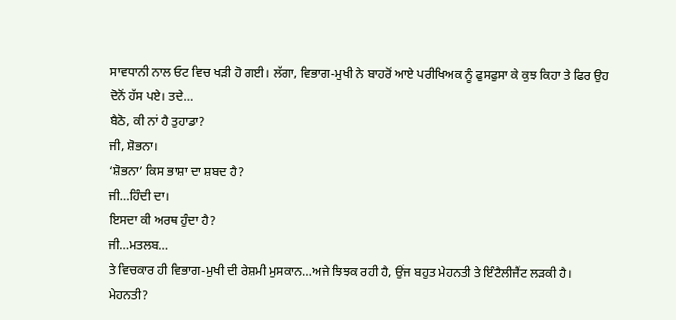ਸਾਵਧਾਨੀ ਨਾਲ ਓਟ ਵਿਚ ਖਡ਼ੀ ਹੋ ਗਈ। ਲੱਗਾ, ਵਿਭਾਗ-ਮੁਖੀ ਨੇ ਬਾਹਰੋਂ ਆਏ ਪਰੀਖਿਅਕ ਨੂੰ ਫੁਸਫੁਸਾ ਕੇ ਕੁਝ ਕਿਹਾ ਤੇ ਫਿਰ ਉਹ ਦੋਨੋਂ ਹੱਸ ਪਏ। ਤਦੇ…
ਬੈਠੋ, ਕੀ ਨਾਂ ਹੈ ਤੁਹਾਡਾ?
ਜੀ, ਸ਼ੋਭਨਾ।
‘ਸ਼ੋਭਨਾ’ ਕਿਸ ਭਾਸ਼ਾ ਦਾ ਸ਼ਬਦ ਹੈ?
ਜੀ…ਹਿੰਦੀ ਦਾ।
ਇਸਦਾ ਕੀ ਅਰਥ ਹੁੰਦਾ ਹੈ?
ਜੀ…ਮਤਲਬ…
ਤੇ ਵਿਚਕਾਰ ਹੀ ਵਿਭਾਗ-ਮੁਖੀ ਦੀ ਰੇਸ਼ਮੀ ਮੁਸਕਾਨ…ਅਜੇ ਝਿਝਕ ਰਹੀ ਹੈ, ਉਂਜ ਬਹੁਤ ਮੇਹਨਤੀ ਤੇ ਇੰਟੈਲੀਜੈਂਟ ਲਡ਼ਕੀ ਹੈ।
ਮੇਹਨਤੀ?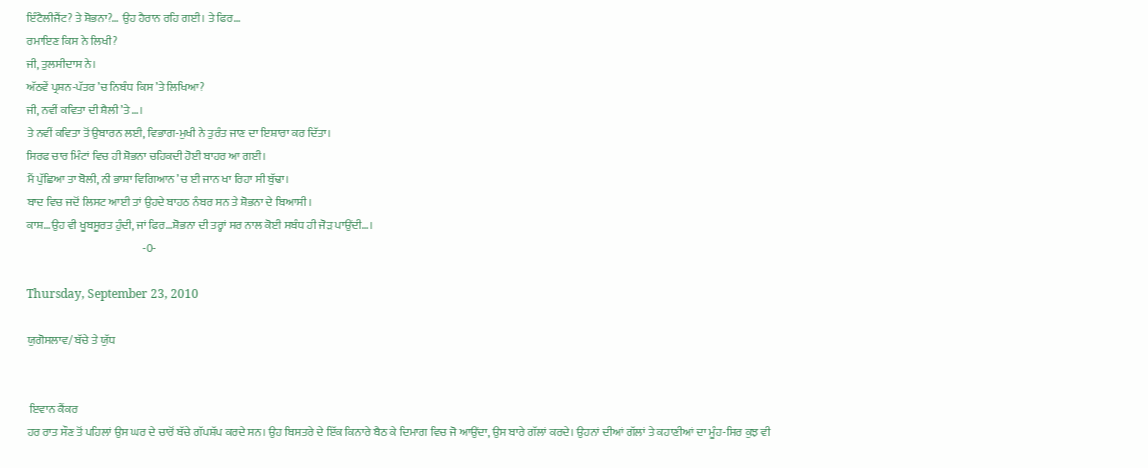ਇੰਟੈਲੀਜੈਂਟ? ਤੇ ਸ਼ੋਭਨਾ?… ਉਹ ਹੈਰਾਨ ਰਹਿ ਗਈ। ਤੇ ਫਿਰ…
ਰਮਾਇਣ ਕਿਸ ਨੇ ਲਿਖੀ?
ਜੀ, ਤੁਲਸੀਦਾਸ ਨੇ।
ਅੱਠਵੇਂ ਪ੍ਰਸ਼ਨ-ਪੱਤਰ ’ਚ ਨਿਬੰਧ ਕਿਸ ’ਤੇ ਲਿਖਿਆ?
ਜੀ, ਨਵੀਂ ਕਵਿਤਾ ਦੀ ਸ਼ੈਲੀ ’ਤੇ…।
ਤੇ ਨਵੀਂ ਕਵਿਤਾ ਤੋਂ ਉਬਾਰਨ ਲਈ, ਵਿਭਾਗ-ਮੁਖੀ ਨੇ ਤੁਰੰਤ ਜਾਣ ਦਾ ਇਸ਼ਾਰਾ ਕਰ ਦਿੱਤਾ।
ਸਿਰਫ ਚਾਰ ਮਿੰਟਾਂ ਵਿਚ ਹੀ ਸ਼ੋਭਨਾ ਚਹਿਕਦੀ ਹੋਈ ਬਾਹਰ ਆ ਗਈ।
ਮੈਂ ਪੁੱਛਿਆ ਤਾ ਬੋਲੀ, ਨੀ ਭਾਸ਼ਾ ਵਿਗਿਆਨ ’ਚ ਈ ਜਾਨ ਖਾ ਰਿਹਾ ਸੀ ਬੁੱਢਾ।
ਬਾਦ ਵਿਚ ਜਦੋਂ ਲਿਸਟ ਆਈ ਤਾਂ ਉਹਦੇ ਬਾਹਠ ਨੰਬਰ ਸਨ ਤੇ ਸ਼ੋਭਨਾ ਦੇ ਬਿਆਸੀ।
ਕਾਸ਼…ਉਹ ਵੀ ਖੂਬਸੂਰਤ ਹੁੰਦੀ, ਜਾਂ ਫਿਰ…ਸ਼ੋਭਨਾ ਦੀ ਤਰ੍ਹਾਂ ਸਰ ਨਾਲ ਕੋਈ ਸਬੰਧ ਹੀ ਜੋਡ਼ ਪਾਉਂਦੀ…।
                                                   -0-

Thursday, September 23, 2010

ਯੁਗੋਸਲਾਵ/ ਬੱਚੇ ਤੇ ਯੁੱਧ


 ਇਵਾਨ ਕੈਂਕਰ
ਹਰ ਰਾਤ ਸੌਣ ਤੋਂ ਪਹਿਲਾਂ ਉਸ ਘਰ ਦੇ ਚਾਰੋਂ ਬੱਚੇ ਗੱਪਸ਼ੱਪ ਕਰਦੇ ਸਨ। ਉਹ ਬਿਸਤਰੇ ਦੇ ਇੱਕ ਕਿਨਾਰੇ ਬੈਠ ਕੇ ਦਿਮਾਗ ਵਿਚ ਜੋ ਆਉਂਦਾ, ਉਸ ਬਾਰੇ ਗੱਲਾਂ ਕਰਦੇ। ਉਹਨਾਂ ਦੀਆਂ ਗੱਲਾਂ ਤੇ ਕਹਾਣੀਆਂ ਦਾ ਮੂੰਹ-ਸਿਰ ਕੁਝ ਵੀ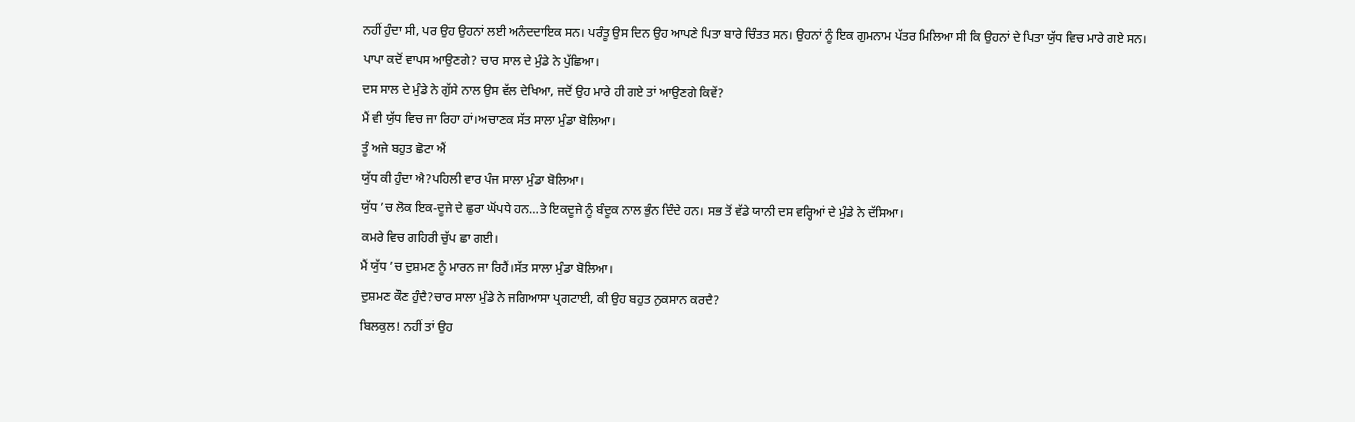ਨਹੀਂ ਹੁੰਦਾ ਸੀ, ਪਰ ਉਹ ਉਹਨਾਂ ਲਈ ਅਨੰਦਦਾਇਕ ਸਨ। ਪਰੰਤੂ ਉਸ ਦਿਨ ਉਹ ਆਪਣੇ ਪਿਤਾ ਬਾਰੇ ਚਿੰਤਤ ਸਨ। ਉਹਨਾਂ ਨੂੰ ਇਕ ਗੁਮਨਾਮ ਪੱਤਰ ਮਿਲਿਆ ਸੀ ਕਿ ਉਹਨਾਂ ਦੇ ਪਿਤਾ ਯੁੱਧ ਵਿਚ ਮਾਰੇ ਗਏ ਸਨ।
ਪਾਪਾ ਕਦੋਂ ਵਾਪਸ ਆਉਣਗੇ? ਚਾਰ ਸਾਲ ਦੇ ਮੁੰਡੇ ਨੇ ਪੁੱਛਿਆ।
ਦਸ ਸਾਲ ਦੇ ਮੁੰਡੇ ਨੇ ਗੁੱਸੇ ਨਾਲ ਉਸ ਵੱਲ ਦੇਖਿਆ, ਜਦੋਂ ਉਹ ਮਾਰੇ ਹੀ ਗਏ ਤਾਂ ਆਉਣਗੇ ਕਿਵੇਂ?
ਮੈਂ ਵੀ ਯੁੱਧ ਵਿਚ ਜਾ ਰਿਹਾ ਹਾਂ।ਅਚਾਣਕ ਸੱਤ ਸਾਲਾ ਮੁੰਡਾ ਬੋਲਿਆ।
ਤੂੰ ਅਜੇ ਬਹੁਤ ਛੋਟਾ ਐਂ
ਯੁੱਧ ਕੀ ਹੁੰਦਾ ਐ?ਪਹਿਲੀ ਵਾਰ ਪੰਜ ਸਾਲਾ ਮੁੰਡਾ ਬੋਲਿਆ।
ਯੁੱਧ ’ਚ ਲੋਕ ਇਕ-ਦੂਜੇ ਦੇ ਛੁਰਾ ਘੋਂਪਧੇ ਹਨ…ਤੇ ਇਕਦੂਜੇ ਨੂੰ ਬੰਦੂਕ ਨਾਲ ਭੁੰਨ ਦਿੰਦੇ ਹਨ। ਸਭ ਤੋਂ ਵੱਡੇ ਯਾਨੀ ਦਸ ਵਰ੍ਹਿਆਂ ਦੇ ਮੁੰਡੇ ਨੇ ਦੱਸਿਆ।
ਕਮਰੇ ਵਿਚ ਗਹਿਰੀ ਚੁੱਪ ਛਾ ਗਈ।
ਮੈਂ ਯੁੱਧ ’ਚ ਦੁਸ਼ਮਣ ਨੂੰ ਮਾਰਨ ਜਾ ਰਿਹੈਂ।ਸੱਤ ਸਾਲਾ ਮੁੰਡਾ ਬੋਲਿਆ।
ਦੁਸ਼ਮਣ ਕੌਣ ਹੁੰਦੈ?ਚਾਰ ਸਾਲਾ ਮੁੰਡੇ ਨੇ ਜਗਿਆਸਾ ਪ੍ਰਗਟਾਈ, ਕੀ ਉਹ ਬਹੁਤ ਨੁਕਸਾਨ ਕਰਦੈ?
ਬਿਲਕੁਲ! ਨਹੀਂ ਤਾਂ ਉਹ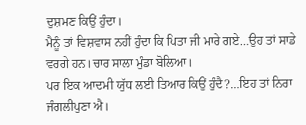ਦੁਸ਼ਮਣ ਕਿਉਂ ਹੁੰਦਾ।
ਮੈਨੂੰ ਤਾਂ ਵਿਸ਼ਵਾਸ ਨਹੀਂ ਹੁੰਦਾ ਕਿ ਪਿਤਾ ਜੀ ਮਾਰੇ ਗਏ…ਉਹ ਤਾਂ ਸਾਡੇ ਵਰਗੇ ਹਨ।ਚਾਰ ਸਾਲਾ ਮੁੰਡਾ ਬੋਲਿਆ।
ਪਰ ਇਕ ਆਦਮੀ ਯੁੱਧ ਲਈ ਤਿਆਰ ਕਿਉਂ ਹੁੰਦੈ?…ਇਹ ਤਾਂ ਨਿਰਾ ਜੰਗਲੀਪੁਣਾ ਐ।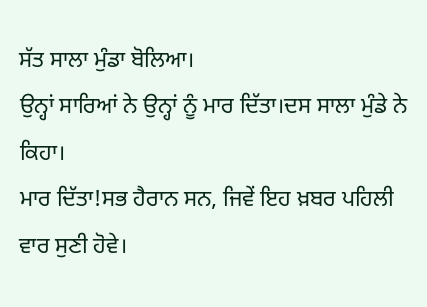ਸੱਤ ਸਾਲਾ ਮੁੰਡਾ ਬੋਲਿਆ।
ਉਨ੍ਹਾਂ ਸਾਰਿਆਂ ਨੇ ਉਨ੍ਹਾਂ ਨੂੰ ਮਾਰ ਦਿੱਤਾ।ਦਸ ਸਾਲਾ ਮੁੰਡੇ ਨੇ ਕਿਹਾ।
ਮਾਰ ਦਿੱਤਾ!ਸਭ ਹੈਰਾਨ ਸਨ, ਜਿਵੇਂ ਇਹ ਖ਼ਬਰ ਪਹਿਲੀ ਵਾਰ ਸੁਣੀ ਹੋਵੇ।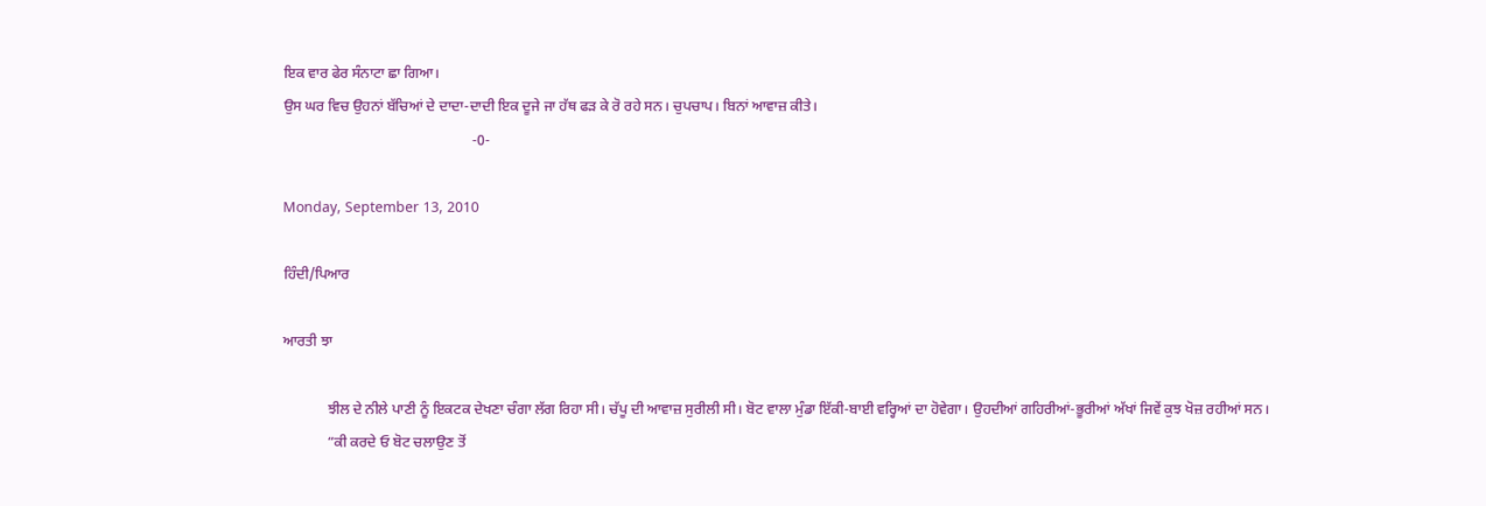ਇਕ ਵਾਰ ਫੇਰ ਸੰਨਾਟਾ ਛਾ ਗਿਆ।
ਉਸ ਘਰ ਵਿਚ ਉਹਨਾਂ ਬੱਚਿਆਂ ਦੇ ਦਾਦਾ-ਦਾਦੀ ਇਕ ਦੂਜੇ ਜਾ ਹੱਥ ਫੜ ਕੇ ਰੋ ਰਹੇ ਸਨ। ਚੁਪਚਾਪ। ਬਿਨਾਂ ਆਵਾਜ਼ ਕੀਤੇ।
                                                    -0-

Monday, September 13, 2010

ਹਿੰਦੀ/ਪਿਆਰ

ਆਰਤੀ ਝਾ

            ਝੀਲ ਦੇ ਨੀਲੇ ਪਾਣੀ ਨੂੰ ਇਕਟਕ ਦੇਖਣਾ ਚੰਗਾ ਲੱਗ ਰਿਹਾ ਸੀ। ਚੱਪੂ ਦੀ ਆਵਾਜ਼ ਸੁਰੀਲੀ ਸੀ। ਬੋਟ ਵਾਲਾ ਮੁੰਡਾ ਇੱਕੀ-ਬਾਈ ਵਰ੍ਹਿਆਂ ਦਾ ਹੋਵੇਗਾ। ਉਹਦੀਆਂ ਗਹਿਰੀਆਂ-ਭੂਰੀਆਂ ਅੱਖਾਂ ਜਿਵੇਂ ਕੁਝ ਖੋਜ਼ ਰਹੀਆਂ ਸਨ।
            “ਕੀ ਕਰਦੇ ਓ ਬੋਟ ਚਲਾਉਣ ਤੋਂ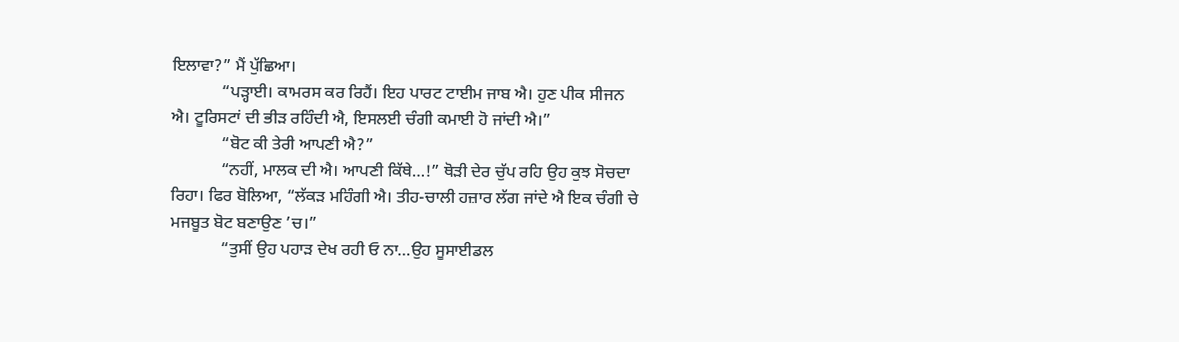ਇਲਾਵਾ?” ਮੈਂ ਪੁੱਛਿਆ।
            “ਪਡ਼੍ਹਾਈ। ਕਾਮਰਸ ਕਰ ਰਿਹੈਂ। ਇਹ ਪਾਰਟ ਟਾਈਮ ਜਾਬ ਐ। ਹੁਣ ਪੀਕ ਸੀਜਨ ਐ। ਟੂਰਿਸਟਾਂ ਦੀ ਭੀਡ਼ ਰਹਿੰਦੀ ਐ, ਇਸਲਈ ਚੰਗੀ ਕਮਾਈ ਹੋ ਜਾਂਦੀ ਐ।”
            “ਬੋਟ ਕੀ ਤੇਰੀ ਆਪਣੀ ਐ?”
            “ਨਹੀਂ, ਮਾਲਕ ਦੀ ਐ। ਆਪਣੀ ਕਿੱਥੇ…!” ਥੋਡ਼ੀ ਦੇਰ ਚੁੱਪ ਰਹਿ ਉਹ ਕੁਝ ਸੋਚਦਾ ਰਿਹਾ। ਫਿਰ ਬੋਲਿਆ, “ਲੱਕਡ਼ ਮਹਿੰਗੀ ਐ। ਤੀਹ-ਚਾਲੀ ਹਜ਼ਾਰ ਲੱਗ ਜਾਂਦੇ ਐ ਇਕ ਚੰਗੀ ਚੇ ਮਜਬੂਤ ਬੋਟ ਬਣਾਉਣ ’ਚ।”
            “ਤੁਸੀਂ ਉਹ ਪਹਾਡ਼ ਦੇਖ ਰਹੀ ਓ ਨਾ…ਉਹ ਸੂਸਾਈਡਲ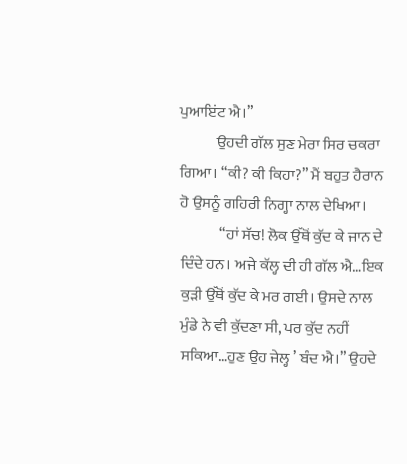ਪੁਆਇਂਟ ਐ।”
            ਉਹਦੀ ਗੱਲ ਸੁਣ ਮੇਰਾ ਸਿਰ ਚਕਰਾ ਗਿਆ। “ਕੀ? ਕੀ ਕਿਹਾ?” ਮੈਂ ਬਹੁਤ ਹੈਰਾਨ ਹੋ ਉਸਨੂੰ ਗਹਿਰੀ ਨਿਗ੍ਹਾ ਨਾਲ ਦੇਖਿਆ।
             “ਹਾਂ ਸੱਚ! ਲੋਕ ਉੱਥੋਂ ਕੁੱਦ ਕੇ ਜਾਨ ਦੇ ਦਿੰਦੇ ਹਨ। ਅਜੇ ਕੱਲ੍ਹ ਦੀ ਹੀ ਗੱਲ ਐ…ਇਕ ਕੁਡ਼ੀ ਉੱਥੋਂ ਕੁੱਦ ਕੇ ਮਰ ਗਈ। ਉਸਦੇ ਨਾਲ ਮੁੰਡੇ ਨੇ ਵੀ ਕੁੱਦਣਾ ਸੀ, ਪਰ ਕੁੱਦ ਨਹੀਂ ਸਕਿਆ…ਹੁਣ ਉਹ ਜੇਲ੍ਹ ’ ਬੰਦ ਐ।” ਉਹਦੇ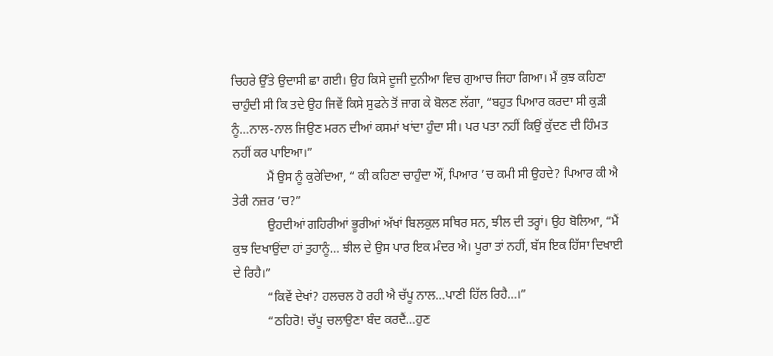ਚਿਹਰੇ ਉੱਤੇ ਉਦਾਸੀ ਛਾ ਗਈ। ਉਹ ਕਿਸੇ ਦੂਜੀ ਦੁਨੀਆ ਵਿਚ ਗੁਆਚ ਜਿਹਾ ਗਿਆ। ਮੈਂ ਕੁਝ ਕਹਿਣਾ ਚਾਹੁੰਦੀ ਸੀ ਕਿ ਤਦੇ ਉਹ ਜਿਵੇਂ ਕਿਸੇ ਸੁਫਨੇ ਤੋਂ ਜਾਗ ਕੇ ਬੋਲਣ ਲੱਗਾ, “ਬਹੁਤ ਪਿਆਰ ਕਰਦਾ ਸੀ ਕੁਡ਼ੀ ਨੂੰ…ਨਾਲ-ਨਾਲ ਜਿਉਣ ਮਰਨ ਦੀਆਂ ਕਸਮਾਂ ਖਾਂਦਾ ਹੁੰਦਾ ਸੀ। ਪਰ ਪਤਾ ਨਹੀਂ ਕਿਉਂ ਕੁੱਦਣ ਦੀ ਹਿੰਮਤ ਨਹੀਂ ਕਰ ਪਾਇਆ।”
           ਮੈਂ ਉਸ ਨੂੰ ਕੁਰੇਦਿਆ, “ ਕੀ ਕਹਿਣਾ ਚਾਹੁੰਦਾ ਔਂ, ਪਿਆਰ ’ਚ ਕਮੀ ਸੀ ਉਹਦੇ? ਪਿਆਰ ਕੀ ਐ ਤੇਰੀ ਨਜ਼ਰ ’ਚ?”
           ਉਹਦੀਆਂ ਗਹਿਰੀਆਂ ਭੂਰੀਆਂ ਅੱਖਾਂ ਬਿਲਕੁਲ ਸਥਿਰ ਸਨ, ਝੀਲ ਦੀ ਤਰ੍ਹਾਂ। ਉਹ ਬੋਲਿਆ, “ਮੈਂ ਕੁਝ ਦਿਖਾਉਂਦਾ ਹਾਂ ਤੁਹਾਨੂੰ… ਝੀਲ ਦੇ ਉਸ ਪਾਰ ਇਕ ਮੰਦਰ ਐ। ਪੂਰਾ ਤਾਂ ਨਹੀਂ, ਬੱਸ ਇਕ ਹਿੱਸਾ ਦਿਖਾਈ ਦੇ ਰਿਹੈ।”
           “ਕਿਵੇਂ ਦੇਖਾਂ? ਹਲਚਲ ਹੋ ਰਹੀ ਐ ਚੱਪੂ ਨਾਲ…ਪਾਣੀ ਹਿੱਲ ਰਿਹੈ…।”
           “ਠਹਿਰੋ! ਚੱਪੂ ਚਲਾਉਣਾ ਬੰਦ ਕਰਦੈਂ…ਹੁਣ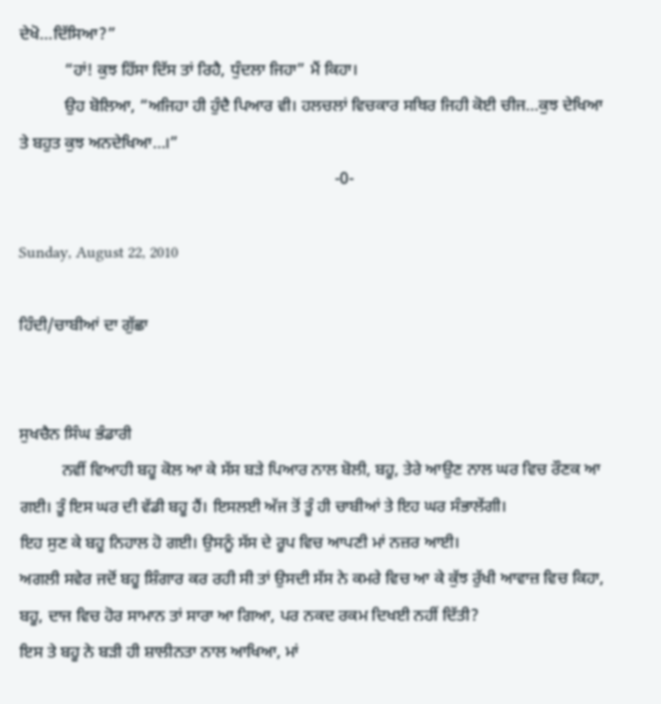ਦੇਖੋ…ਦਿੱਸਿਆ?”
           “ਹਾਂ! ਕੁਝ ਹਿੱਸਾ ਦਿੱਸ ਤਾਂ ਰਿਹੈ, ਧੁੰਦਲਾ ਜਿਹਾ” ਮੈਂ ਕਿਹਾ।
           ਉਹ ਬੋਲਿਆ, “ਅਜਿਹਾ ਹੀ ਹੁੰਦੈ ਪਿਆਰ ਵੀ। ਹਲਚਲਾਂ ਵਿਚਕਾਰ ਸਥਿਰ ਜਿਹੀ ਕੋਈ ਚੀਜ…ਕੁਝ ਦੇਖਿਆ ਤੇ ਬਹੁਤ ਕੁਝ ਅਨਦੇਖਿਆ…।”
                                                                            -0-

Sunday, August 22, 2010

ਹਿੰਦੀ/ਚਾਬੀਆਂ ਦਾ ਗੁੱਛਾ


ਸੁਖਚੈਨ ਸਿੰਘ ਭੰਡਾਰੀ
          ਨਵੀਂ ਵਿਆਹੀ ਬਹੂ ਕੋਲ ਆ ਕੇ ਸੱਸ ਬਡ਼ੇ ਪਿਆਰ ਨਾਲ ਬੋਲੀ, ਬਹੂ, ਤੇਰੇ ਆਉਣ ਨਾਲ ਘਰ ਵਿਚ ਰੌਣਕ ਆ ਗਈ। ਤੂੰ ਇਸ ਘਰ ਦੀ ਵੱਡੀ ਬਹੂ ਹੈਂ। ਇਸਲਈ ਅੱਜ ਤੋਂ ਤੂੰ ਹੀ ਚਾਬੀਆਂ ਤੇ ਇਹ ਘਰ ਸੰਭਾਲੇਂਗੀ।
ਇਹ ਸੁਣ ਕੇ ਬਹੂ ਨਿਹਾਲ ਹੋ ਗਈ। ਉਸਨੂੰ ਸੱਸ ਦੇ ਰੂਪ ਵਿਚ ਆਪਣੀ ਮਾਂ ਨਜ਼ਰ ਆਈ।
ਅਗਲੀ ਸਵੇਰ ਜਦੋਂ ਬਹੂ ਸ਼ਿੰਗਾਰ ਕਰ ਰਹੀ ਸੀ ਤਾਂ ਉਸਦੀ ਸੱਸ ਨੇ ਕਮਰੇ ਵਿਚ ਆ ਕੇ ਕੁੱਝ ਰੁੱਖੀ ਆਵਾਜ਼ ਵਿਚ ਕਿਹਾ, ਬਹੂ, ਦਾਜ ਵਿਚ ਹੋਰ ਸਾਮਾਨ ਤਾਂ ਸਾਰਾ ਆ ਗਿਆ, ਪਰ ਨਕਦ ਰਕਮ ਦਿਖਈ ਨਹੀਂ ਦਿੱਤੀ?
ਇਸ ਤੇ ਬਹੂ ਨੇ ਬਡ਼ੀ ਹੀ ਸ਼ਾਲੀਨਤਾ ਨਾਲ ਆਖਿਆ, ਮਾਂ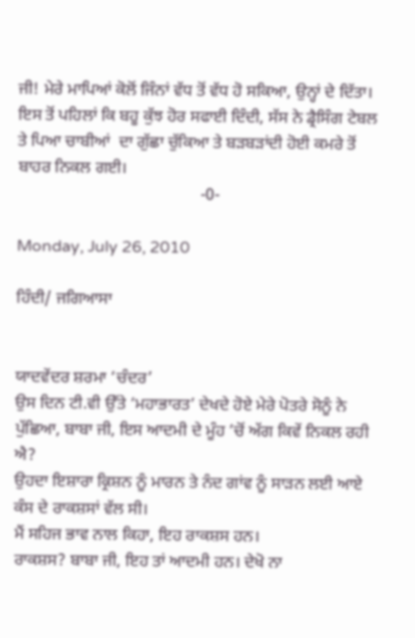ਜੀ! ਮੇਰੇ ਮਾਪਿਆਂ ਕੋਲੋਂ ਜਿੰਨਾਂ ਵੱਧ ਤੋਂ ਵੱਧ ਹੋ ਸਕਿਆ, ਉਨ੍ਹਾਂ ਦੇ ਦਿੱਤਾ।
ਇਸ ਤੋਂ ਪਹਿਲਾਂ ਕਿ ਬਹੂ ਕੁੱਝ ਹੋਰ ਸਫਾਈ ਦਿੰਦੀ, ਸੱਸ ਨੇ ਡ੍ਰੈਸਿੰਗ ਟੇਬਲ ਤੇ ਪਿਆ ਚਾਬੀਆਂ  ਦਾ ਗੁੱਛਾ ਚੁੱਕਿਆ ਤੇ ਬਡ਼ਬਡ਼ਾਂਦੀ ਹੋਈ ਕਮਰੇ ਤੋਂ ਬਾਹਰ ਨਿਕਲ ਗਈ।
                                            -0-

Monday, July 26, 2010

ਹਿੰਦੀ/ ਜਗਿਆਸਾ


ਯਾਦਵੇਂਦਰ ਸ਼ਰਮਾ ‘ਚੰਦਰ’
ਉਸ ਦਿਨ ਟੀ.ਵੀ ਉੱਤੇ ‘ਮਹਾਭਾਰਤ’ ਦੇਖਦੇ ਹੋਏ ਮੇਰੇ ਪੋਤਰੇ ਸੋਨੂੰ ਨੇ  ਪੁੱਛਿਆ, ਬਾਬਾ ਜੀ, ਇਸ ਆਦਮੀ ਦੇ ਮੂੰਹ ’ਚੋਂ ਅੱਗ ਕਿਵੇਂ ਨਿਕਲ ਰਹੀ ਐ?
ਉਹਦਾ ਇਸ਼ਾਰਾ ਕ੍ਰਿਸ਼ਨ ਨੂੰ ਮਾਰਨ ਤੇ ਨੰਦ ਗਾਂਵ ਨੂੰ ਸਾੜਨ ਲਈ ਆਏ ਕੰਸ ਦੇ ਰਾਕਸ਼ਸਾਂ ਵੱਲ ਸੀ।
ਮੈਂ ਸਹਿਜ ਭਾਵ ਨਾਲ ਕਿਹਾ, ਇਹ ਰਾਕਸ਼ਸ ਹਨ।
ਰਾਕਸ਼ਸ? ਬਾਬਾ ਜੀ, ਇਹ ਤਾਂ ਆਦਮੀ ਹਨ। ਦੇਖੋ ਨਾ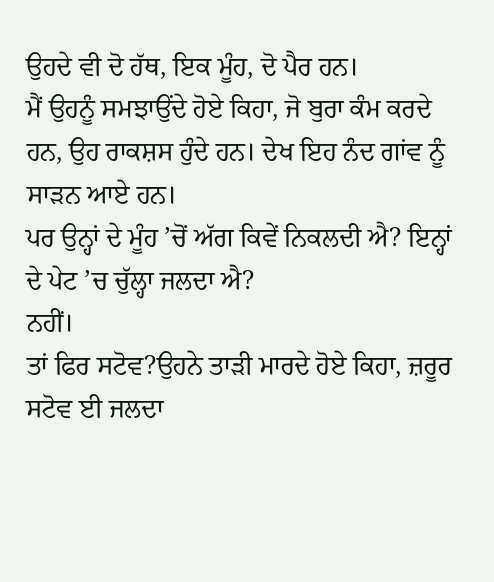ਉਹਦੇ ਵੀ ਦੋ ਹੱਥ, ਇਕ ਮੂੰਹ, ਦੋ ਪੈਰ ਹਨ।
ਮੈਂ ਉਹਨੂੰ ਸਮਝਾਉਂਦੇ ਹੋਏ ਕਿਹਾ, ਜੋ ਬੁਰਾ ਕੰਮ ਕਰਦੇ ਹਨ, ਉਹ ਰਾਕਸ਼ਸ ਹੁੰਦੇ ਹਨ। ਦੇਖ ਇਹ ਨੰਦ ਗਾਂਵ ਨੂੰ ਸਾੜਨ ਆਏ ਹਨ।
ਪਰ ਉਨ੍ਹਾਂ ਦੇ ਮੂੰਹ ’ਚੋਂ ਅੱਗ ਕਿਵੇਂ ਨਿਕਲਦੀ ਐ? ਇਨ੍ਹਾਂ ਦੇ ਪੇਟ ’ਚ ਚੁੱਲ੍ਹਾ ਜਲਦਾ ਐ?
ਨਹੀਂ।
ਤਾਂ ਫਿਰ ਸਟੋਵ?ਉਹਨੇ ਤਾੜੀ ਮਾਰਦੇ ਹੋਏ ਕਿਹਾ, ਜ਼ਰੂਰ ਸਟੋਵ ਈ ਜਲਦਾ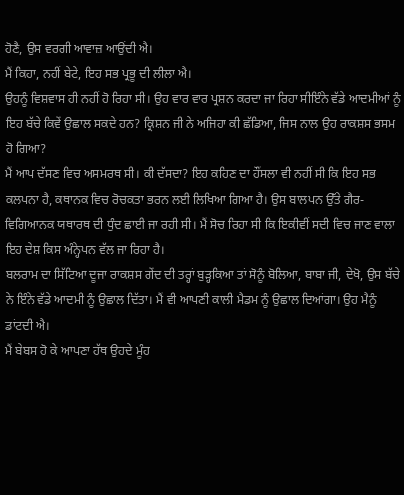ਹੋਣੈ, ਉਸ ਵਰਗੀ ਆਵਾਜ਼ ਆਉਂਦੀ ਐ।
ਮੈਂ ਕਿਹਾ, ਨਹੀਂ ਬੇਟੇ, ਇਹ ਸਭ ਪ੍ਰਭੂ ਦੀ ਲੀਲਾ ਐ।
ਉਹਨੂੰ ਵਿਸ਼ਵਾਸ ਹੀ ਨਹੀਂ ਹੋ ਰਿਹਾ ਸੀ। ਉਹ ਵਾਰ ਵਾਰ ਪ੍ਰਸ਼ਨ ਕਰਦਾ ਜਾ ਰਿਹਾ ਸੀਇੰਨੇ ਵੱਡੇ ਆਦਮੀਆਂ ਨੂੰ ਇਹ ਬੱਚੇ ਕਿਵੇਂ ਉਛਾਲ ਸਕਦੇ ਹਨ? ਕ੍ਰਿਸ਼ਨ ਜੀ ਨੇ ਅਜਿਹਾ ਕੀ ਛੱਡਿਆ, ਜਿਸ ਨਾਲ ਉਹ ਰਾਕਸ਼ਸ ਭਸਮ ਹੋ ਗਿਆ?
ਮੈਂ ਆਪ ਦੱਸਣ ਵਿਚ ਅਸਮਰਥ ਸੀ। ਕੀ ਦੱਸਦਾ? ਇਹ ਕਹਿਣ ਦਾ ਹੌਂਸਲਾ ਵੀ ਨਹੀਂ ਸੀ ਕਿ ਇਹ ਸਭ ਕਲਪਨਾ ਹੈ, ਕਥਾਨਕ ਵਿਚ ਰੋਚਕਤਾ ਭਰਨ ਲਈ ਲਿਖਿਆ ਗਿਆ ਹੈ। ਉਸ ਬਾਲਪਨ ਉੱਤੇ ਗੈਰ-ਵਿਗਿਆਨਕ ਯਥਾਰਥ ਦੀ ਧੁੰਦ ਛਾਈ ਜਾ ਰਹੀ ਸੀ। ਮੈਂ ਸੋਚ ਰਿਹਾ ਸੀ ਕਿ ਇਕੀਵੀਂ ਸਦੀ ਵਿਚ ਜਾਣ ਵਾਲਾ ਇਹ ਦੇਸ਼ ਕਿਸ ਅੰਨ੍ਹੇਪਨ ਵੱਲ ਜਾ ਰਿਹਾ ਹੈ।
ਬਲਰਾਮ ਦਾ ਸਿੱਟਿਆ ਦੂਜਾ ਰਾਕਸ਼ਸ ਗੇਂਦ ਦੀ ਤਰ੍ਹਾਂ ਬੁੜ੍ਹਕਿਆ ਤਾਂ ਸੋਨੂੰ ਬੋਲਿਆ, ਬਾਬਾ ਜੀ, ਦੇਖੋ, ਉਸ ਬੱਚੇ ਨੇ ਇੰਨੇ ਵੱਡੇ ਆਦਮੀ ਨੂੰ ਉਛਾਲ ਦਿੱਤਾ। ਮੈਂ ਵੀ ਆਪਣੀ ਕਾਲੀ ਮੈਡਮ ਨੂੰ ਉਛਾਲ ਦਿਆਂਗਾ। ਉਹ ਮੈਨੂੰ ਡਾਂਟਦੀ ਐ।
ਮੈਂ ਬੇਬਸ ਹੋ ਕੇ ਆਪਣਾ ਹੱਥ ਉਹਦੇ ਮੂੰਹ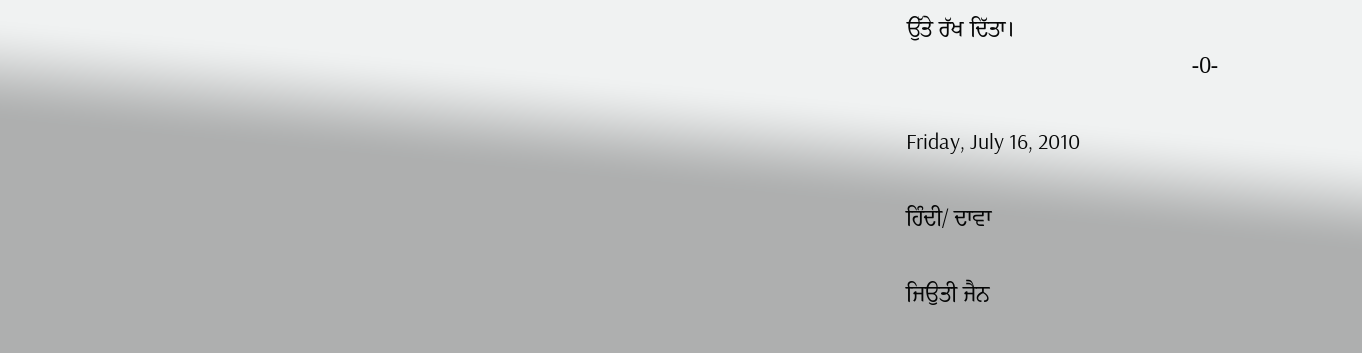ਉੱਤੇ ਰੱਖ ਦਿੱਤਾ।
                                                  -0-

Friday, July 16, 2010

ਹਿੰਦੀ/ ਦਾਵਾ

ਜਿਉਤੀ ਜੈਨ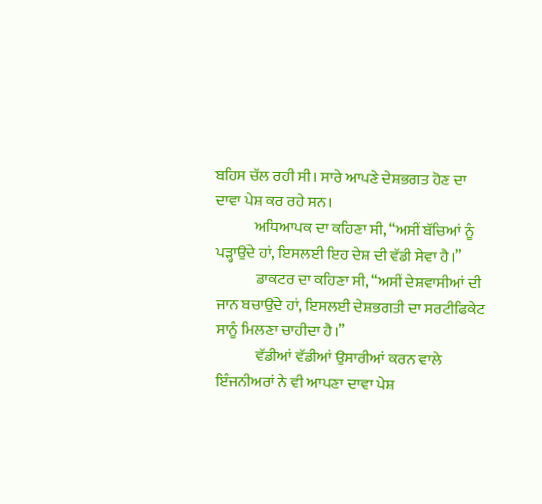ਬਹਿਸ ਚੱਲ ਰਹੀ ਸੀ। ਸਾਰੇ ਆਪਣੇ ਦੇਸ਼ਭਗਤ ਹੋਣ ਦਾ ਦਾਵਾ ਪੇਸ਼ ਕਰ ਰਹੇ ਸਨ।
             ਅਧਿਆਪਕ ਦਾ ਕਹਿਣਾ ਸੀ, “ਅਸੀਂ ਬੱਚਿਆਂ ਨੂੰ ਪੜ੍ਹਾਉਂਦੇ ਹਾਂ, ਇਸਲਈ ਇਹ ਦੇਸ਼ ਦੀ ਵੱਡੀ ਸੇਵਾ ਹੈ।”
             ਡਾਕਟਰ ਦਾ ਕਹਿਣਾ ਸੀ, “ਅਸੀਂ ਦੇਸ਼ਵਾਸੀਆਂ ਦੀ ਜਾਨ ਬਚਾਉਂਦੇ ਹਾਂ, ਇਸਲਈ ਦੇਸ਼ਭਗਤੀ ਦਾ ਸਰਟੀਫਿਕੇਟ ਸਾਨੂੰ ਮਿਲਣਾ ਚਾਹੀਦਾ ਹੈ।”
             ਵੱਡੀਆਂ ਵੱਡੀਆਂ ਉਸਾਰੀਆਂ ਕਰਨ ਵਾਲੇ ਇੰਜਨੀਅਰਾਂ ਨੇ ਵੀ ਆਪਣਾ ਦਾਵਾ ਪੇਸ਼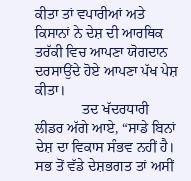ਕੀਤਾ ਤਾਂ ਵਪਾਰੀਆਂ ਅਤੇ ਕਿਸਾਨਾਂ ਨੇ ਦੇਸ਼ ਦੀ ਆਰਥਿਕ ਤਰੱਕੀ ਵਿਚ ਆਪਣਾ ਯੋਗਦਾਨ ਦਰਸਾਉਂਦੇ ਹੋਏ ਆਪਣਾ ਪੱਖ ਪੇਸ਼ ਕੀਤਾ।
             ਤਦ ਖੱਦਰਧਾਰੀ ਲੀਡਰ ਅੱਗੇ ਆਏ, “ਸਾਡੇ ਬਿਨਾਂ ਦੇਸ਼ ਦਾ ਵਿਕਾਸ ਸੰਭਵ ਨਹੀਂ ਹੈ। ਸਭ ਤੋਂ ਵੱਡੇ ਦੇਸ਼ਭਗਤ ਤਾਂ ਅਸੀਂ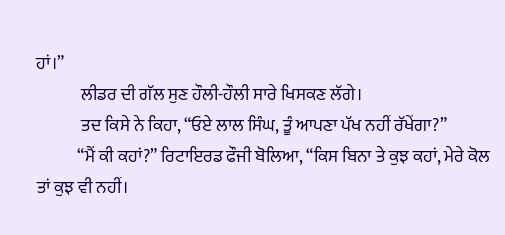ਹਾਂ।”
             ਲੀਡਰ ਦੀ ਗੱਲ ਸੁਣ ਹੌਲੀ-ਹੌਲੀ ਸਾਰੇ ਖਿਸਕਣ ਲੱਗੇ।
             ਤਦ ਕਿਸੇ ਨੇ ਕਿਹਾ, “ਓਏ ਲਾਲ ਸਿੰਘ, ਤੂੰ ਆਪਣਾ ਪੱਖ ਨਹੀਂ ਰੱਖੇਂਗਾ?”
            “ਮੈਂ ਕੀ ਕਹਾਂ?” ਰਿਟਾਇਰਡ ਫੌਜੀ ਬੋਲਿਆ, “ਕਿਸ ਬਿਨਾ ਤੇ ਕੁਝ ਕਹਾਂ, ਮੇਰੇ ਕੋਲ ਤਾਂ ਕੁਝ ਵੀ ਨਹੀਂ।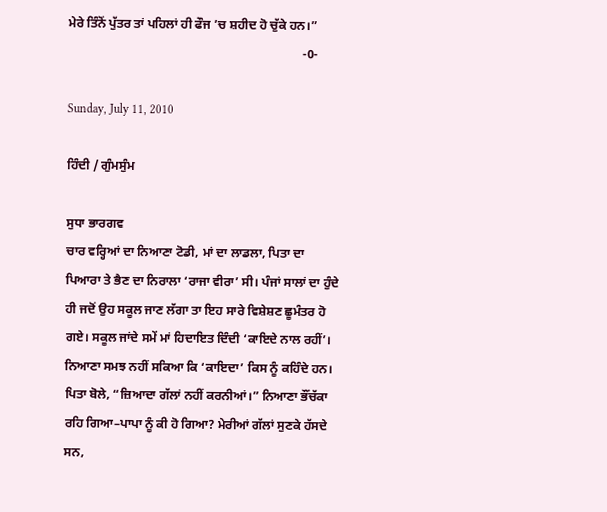ਮੇਰੇ ਤਿੰਨੋਂ ਪੁੱਤਰ ਤਾਂ ਪਹਿਲਾਂ ਹੀ ਫੌਜ ’ਚ ਸ਼ਹੀਦ ਹੋ ਚੁੱਕੇ ਹਨ।”
                                                                           -0-

Sunday, July 11, 2010

ਹਿੰਦੀ / ਗੁੰਮਸੁੰਮ

ਸੁਧਾ ਭਾਰਗਵ
ਚਾਰ ਵਰ੍ਹਿਆਂ ਦਾ ਨਿਆਣਾ ਟੋਡੀ, ਮਾਂ ਦਾ ਲਾਡਲਾ, ਪਿਤਾ ਦਾ ਪਿਆਰਾ ਤੇ ਭੈਣ ਦਾ ਨਿਰਾਲਾ ‘ਰਾਜਾ ਵੀਰਾ’ ਸੀ। ਪੰਜਾਂ ਸਾਲਾਂ ਦਾ ਹੁੰਦੇ ਹੀ ਜਦੋਂ ਉਹ ਸਕੂਲ ਜਾਣ ਲੱਗਾ ਤਾ ਇਹ ਸਾਰੇ ਵਿਸ਼ੇਸ਼ਣ ਛੂਮੰਤਰ ਹੋ ਗਏ। ਸਕੂਲ ਜਾਂਦੇ ਸਮੇਂ ਮਾਂ ਹਿਦਾਇਤ ਦਿੰਦੀ ‘ਕਾਇਦੇ ਨਾਲ ਰਹੀਂ’। ਨਿਆਣਾ ਸਮਝ ਨਹੀਂ ਸਕਿਆ ਕਿ ‘ਕਾਇਦਾ’ ਕਿਸ ਨੂੰ ਕਹਿੰਦੇ ਹਨ।
ਪਿਤਾ ਬੋਲੇ, “ਜ਼ਿਆਦਾ ਗੱਲਾਂ ਨਹੀਂ ਕਰਨੀਆਂ।” ਨਿਆਣਾ ਭੌਂਚੱਕਾ ਰਹਿ ਗਿਆ–ਪਾਪਾ ਨੂੰ ਕੀ ਹੋ ਗਿਆ? ਮੇਰੀਆਂ ਗੱਲਾਂ ਸੁਣਕੇ ਹੱਸਦੇ ਸਨ,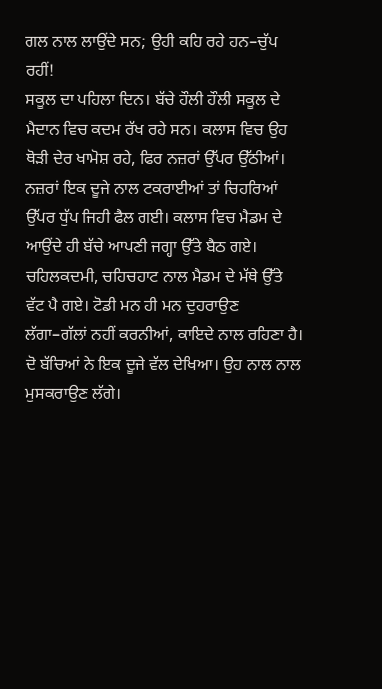ਗਲ ਨਾਲ ਲਾਉਂਦੇ ਸਨ; ਉਹੀ ਕਹਿ ਰਹੇ ਹਨ–ਚੁੱਪ ਰਹੀਂ!
ਸਕੂਲ ਦਾ ਪਹਿਲਾ ਦਿਨ। ਬੱਚੇ ਹੌਲੀ ਹੌਲੀ ਸਕੂਲ ਦੇ ਮੈਦਾਨ ਵਿਚ ਕਦਮ ਰੱਖ ਰਹੇ ਸਨ। ਕਲਾਸ ਵਿਚ ਉਹ ਥੋੜੀ ਦੇਰ ਖਾਮੋਸ਼ ਰਹੇ, ਫਿਰ ਨਜ਼ਰਾਂ ਉੱਪਰ ਉੱਠੀਆਂ। ਨਜ਼ਰਾਂ ਇਕ ਦੂਜੇ ਨਾਲ ਟਕਰਾਈਆਂ ਤਾਂ ਚਿਹਰਿਆਂ ਉੱਪਰ ਧੁੱਪ ਜਿਹੀ ਫੈਲ ਗਈ। ਕਲਾਸ ਵਿਚ ਮੈਡਮ ਦੇ ਆਉਂਦੇ ਹੀ ਬੱਚੇ ਆਪਣੀ ਜਗ੍ਹਾ ਉੱਤੇ ਬੈਠ ਗਏ। ਚਹਿਲਕਦਮੀ, ਚਹਿਚਹਾਟ ਨਾਲ ਮੈਡਮ ਦੇ ਮੱਥੇ ਉੱਤੇ ਵੱਟ ਪੈ ਗਏ। ਟੋਡੀ ਮਨ ਹੀ ਮਨ ਦੁਹਰਾਉਣ ਲੱਗਾ–ਗੱਲਾਂ ਨਹੀਂ ਕਰਨੀਆਂ, ਕਾਇਦੇ ਨਾਲ ਰਹਿਣਾ ਹੈ।
ਦੋ ਬੱਚਿਆਂ ਨੇ ਇਕ ਦੂਜੇ ਵੱਲ ਦੇਖਿਆ। ਉਹ ਨਾਲ ਨਾਲ ਮੁਸਕਰਾਉਣ ਲੱਗੇ।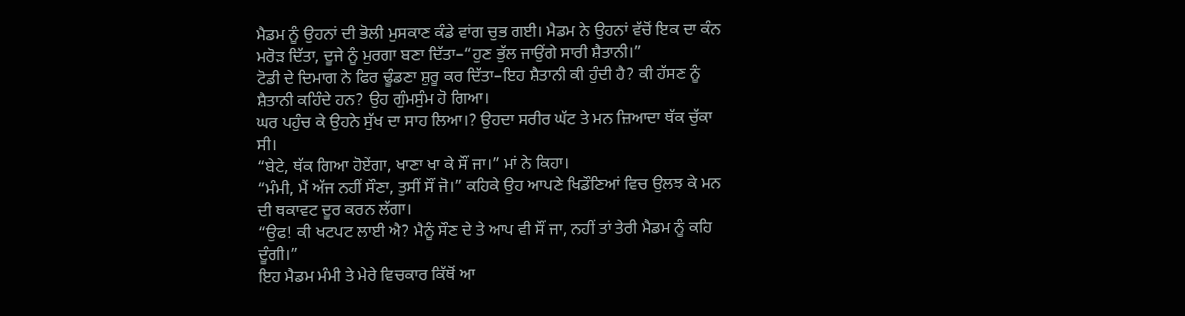ਮੈਡਮ ਨੂੰ ਉਹਨਾਂ ਦੀ ਭੋਲੀ ਮੁਸਕਾਣ ਕੰਡੇ ਵਾਂਗ ਚੁਭ ਗਈ। ਮੈਡਮ ਨੇ ਉਹਨਾਂ ਵੱਚੋਂ ਇਕ ਦਾ ਕੰਨ ਮਰੋੜ ਦਿੱਤਾ, ਦੂਜੇ ਨੂੰ ਮੁਰਗਾ ਬਣਾ ਦਿੱਤਾ–“ਹੁਣ ਭੁੱਲ ਜਾਉਂਗੇ ਸਾਰੀ ਸ਼ੈਤਾਨੀ।”
ਟੋਡੀ ਦੇ ਦਿਮਾਗ ਨੇ ਫਿਰ ਢੂੰਡਣਾ ਸ਼ੁਰੂ ਕਰ ਦਿੱਤਾ–ਇਹ ਸ਼ੈਤਾਨੀ ਕੀ ਹੁੰਦੀ ਹੈ? ਕੀ ਹੱਸਣ ਨੂੰ ਸ਼ੈਤਾਨੀ ਕਹਿੰਦੇ ਹਨ? ਉਹ ਗੁੰਮਸੁੰਮ ਹੋ ਗਿਆ।
ਘਰ ਪਹੁੰਚ ਕੇ ਉਹਨੇ ਸੁੱਖ ਦਾ ਸਾਹ ਲਿਆ।? ਉਹਦਾ ਸਰੀਰ ਘੱਟ ਤੇ ਮਨ ਜ਼ਿਆਦਾ ਥੱਕ ਚੁੱਕਾ ਸੀ।
“ਬੇਟੇ, ਥੱਕ ਗਿਆ ਹੋਏਂਗਾ, ਖਾਣਾ ਖਾ ਕੇ ਸੌਂ ਜਾ।” ਮਾਂ ਨੇ ਕਿਹਾ।
“ਮੰਮੀ, ਮੈਂ ਅੱਜ ਨਹੀਂ ਸੌਣਾ, ਤੁਸੀਂ ਸੌਂ ਜੋ।” ਕਹਿਕੇ ਉਹ ਆਪਣੇ ਖਿਡੌਣਿਆਂ ਵਿਚ ਉਲਝ ਕੇ ਮਨ ਦੀ ਥਕਾਵਟ ਦੂਰ ਕਰਨ ਲੱਗਾ।
“ਉਫ! ਕੀ ਖਟਪਟ ਲਾਈ ਐ? ਮੈਨੂੰ ਸੌਣ ਦੇ ਤੇ ਆਪ ਵੀ ਸੌਂ ਜਾ, ਨਹੀਂ ਤਾਂ ਤੇਰੀ ਮੈਡਮ ਨੂੰ ਕਹਿ ਦੂੰਗੀ।”
ਇਹ ਮੈਡਮ ਮੰਮੀ ਤੇ ਮੇਰੇ ਵਿਚਕਾਰ ਕਿੱਥੋਂ ਆ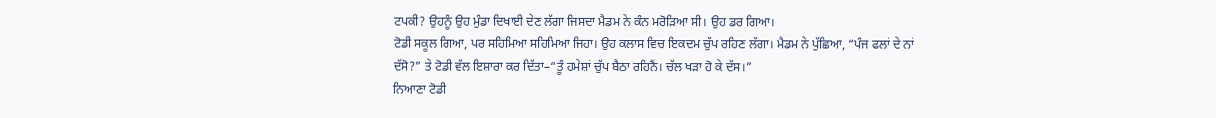ਟਪਕੀ? ਉਹਨੂੰ ਉਹ ਮੁੰਡਾ ਦਿਖਾਈ ਦੇਣ ਲੱਗਾ ਜਿਸਦਾ ਮੈਡਮ ਨੇ ਕੰਨ ਮਰੋੜਿਆ ਸੀ। ਉਹ ਡਰ ਗਿਆ।
ਟੋਡੀ ਸਕੂਲ ਗਿਆ, ਪਰ ਸਹਿਮਿਆ ਸਹਿਮਿਆ ਜਿਹਾ। ਉਹ ਕਲਾਸ ਵਿਚ ਇਕਦਮ ਚੁੱਪ ਰਹਿਣ ਲੱਗਾ। ਮੈਡਮ ਨੇ ਪੁੱਛਿਆ, “ਪੰਜ ਫਲਾਂ ਦੇ ਨਾਂ ਦੱਸੋ?” ਤੇ ਟੋਡੀ ਵੱਲ ਇਸ਼ਾਰਾ ਕਰ ਦਿੱਤਾ–“ਤੂੰ ਹਮੇਸ਼ਾਂ ਚੁੱਪ ਬੈਠਾ ਰਹਿਨੈਂ। ਚੱਲ ਖੜਾ ਹੋ ਕੇ ਦੱਸ।”
ਨਿਆਣਾ ਟੋਡੀ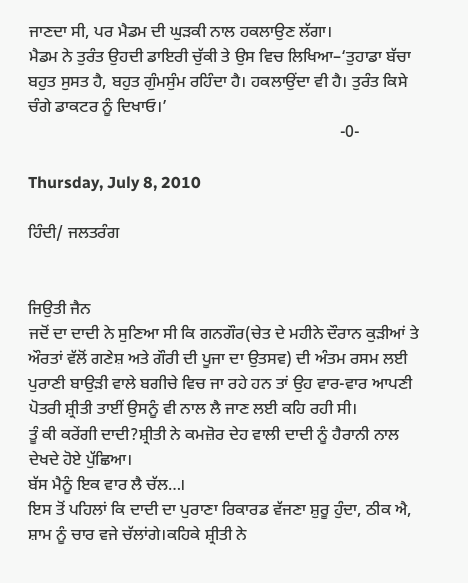ਜਾਣਦਾ ਸੀ, ਪਰ ਮੈਡਮ ਦੀ ਘੁੜਕੀ ਨਾਲ ਹਕਲਾਉਣ ਲੱਗਾ।
ਮੈਡਮ ਨੇ ਤੁਰੰਤ ਉਹਦੀ ਡਾਇਰੀ ਚੁੱਕੀ ਤੇ ਉਸ ਵਿਚ ਲਿਖਿਆ–‘ਤੁਹਾਡਾ ਬੱਚਾ ਬਹੁਤ ਸੁਸਤ ਹੈ, ਬਹੁਤ ਗੁੰਮਸੁੰਮ ਰਹਿੰਦਾ ਹੈ। ਹਕਲਾਉਂਦਾ ਵੀ ਹੈ। ਤੁਰੰਤ ਕਿਸੇ ਚੰਗੇ ਡਾਕਟਰ ਨੂੰ ਦਿਖਾਓ।’
                                                                           -0-

Thursday, July 8, 2010

ਹਿੰਦੀ/ ਜਲਤਰੰਗ


ਜਿਉਤੀ ਜੈਨ
ਜਦੋਂ ਦਾ ਦਾਦੀ ਨੇ ਸੁਣਿਆ ਸੀ ਕਿ ਗਨਗੌਰ(ਚੇਤ ਦੇ ਮਹੀਨੇ ਦੌਰਾਨ ਕੁੜੀਆਂ ਤੇ ਔਰਤਾਂ ਵੱਲੋਂ ਗਣੇਸ਼ ਅਤੇ ਗੌਰੀ ਦੀ ਪੂਜਾ ਦਾ ਉਤਸਵ) ਦੀ ਅੰਤਮ ਰਸਮ ਲਈ ਪੁਰਾਣੀ ਬਾਉੜੀ ਵਾਲੇ ਬਗੀਚੇ ਵਿਚ ਜਾ ਰਹੇ ਹਨ ਤਾਂ ਉਹ ਵਾਰ-ਵਾਰ ਆਪਣੀ ਪੋਤਰੀ ਸ਼੍ਰੀਤੀ ਤਾਈਂ ਉਸਨੂੰ ਵੀ ਨਾਲ ਲੈ ਜਾਣ ਲਈ ਕਹਿ ਰਹੀ ਸੀ।
ਤੂੰ ਕੀ ਕਰੇਂਗੀ ਦਾਦੀ?ਸ਼੍ਰੀਤੀ ਨੇ ਕਮਜ਼ੋਰ ਦੇਹ ਵਾਲੀ ਦਾਦੀ ਨੂੰ ਹੈਰਾਨੀ ਨਾਲ ਦੇਖਦੇ ਹੋਏ ਪੁੱਛਿਆ।
ਬੱਸ ਮੈਨੂੰ ਇਕ ਵਾਰ ਲੈ ਚੱਲ…।
ਇਸ ਤੋਂ ਪਹਿਲਾਂ ਕਿ ਦਾਦੀ ਦਾ ਪੁਰਾਣਾ ਰਿਕਾਰਡ ਵੱਜਣਾ ਸ਼ੁਰੂ ਹੁੰਦਾ, ਠੀਕ ਐ, ਸ਼ਾਮ ਨੂੰ ਚਾਰ ਵਜੇ ਚੱਲਾਂਗੇ।ਕਹਿਕੇ ਸ਼੍ਰੀਤੀ ਨੇ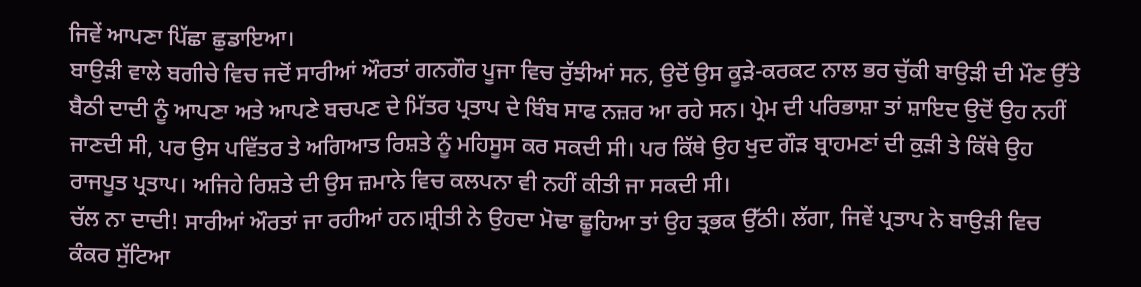ਜਿਵੇਂ ਆਪਣਾ ਪਿੱਛਾ ਛੁਡਾਇਆ।
ਬਾਉੜੀ ਵਾਲੇ ਬਗੀਚੇ ਵਿਚ ਜਦੋਂ ਸਾਰੀਆਂ ਔਰਤਾਂ ਗਨਗੌਰ ਪੂਜਾ ਵਿਚ ਰੁੱਝੀਆਂ ਸਨ, ਉਦੋਂ ਉਸ ਕੂੜੇ-ਕਰਕਟ ਨਾਲ ਭਰ ਚੁੱਕੀ ਬਾਉੜੀ ਦੀ ਮੌਣ ਉੱਤੇ ਬੈਠੀ ਦਾਦੀ ਨੂੰ ਆਪਣਾ ਅਤੇ ਆਪਣੇ ਬਚਪਣ ਦੇ ਮਿੱਤਰ ਪ੍ਰਤਾਪ ਦੇ ਬਿੰਬ ਸਾਫ ਨਜ਼ਰ ਆ ਰਹੇ ਸਨ। ਪ੍ਰੇਮ ਦੀ ਪਰਿਭਾਸ਼ਾ ਤਾਂ ਸ਼ਾਇਦ ਉਦੋਂ ਉਹ ਨਹੀਂ ਜਾਣਦੀ ਸੀ, ਪਰ ਉਸ ਪਵਿੱਤਰ ਤੇ ਅਗਿਆਤ ਰਿਸ਼ਤੇ ਨੂੰ ਮਹਿਸੂਸ ਕਰ ਸਕਦੀ ਸੀ। ਪਰ ਕਿੱਥੇ ਉਹ ਖੁਦ ਗੌੜ ਬ੍ਰਾਹਮਣਾਂ ਦੀ ਕੁੜੀ ਤੇ ਕਿੱਥੇ ਉਹ ਰਾਜਪੂਤ ਪ੍ਰਤਾਪ। ਅਜਿਹੇ ਰਿਸ਼ਤੇ ਦੀ ਉਸ ਜ਼ਮਾਨੇ ਵਿਚ ਕਲਪਨਾ ਵੀ ਨਹੀਂ ਕੀਤੀ ਜਾ ਸਕਦੀ ਸੀ।
ਚੱਲ ਨਾ ਦਾਦੀ! ਸਾਰੀਆਂ ਔਰਤਾਂ ਜਾ ਰਹੀਆਂ ਹਨ।ਸ਼੍ਰੀਤੀ ਨੇ ਉਹਦਾ ਮੋਢਾ ਛੂਹਿਆ ਤਾਂ ਉਹ ਤ੍ਰਭਕ ਉੱਠੀ। ਲੱਗਾ, ਜਿਵੇਂ ਪ੍ਰਤਾਪ ਨੇ ਬਾਉੜੀ ਵਿਚ ਕੰਕਰ ਸੁੱਟਿਆ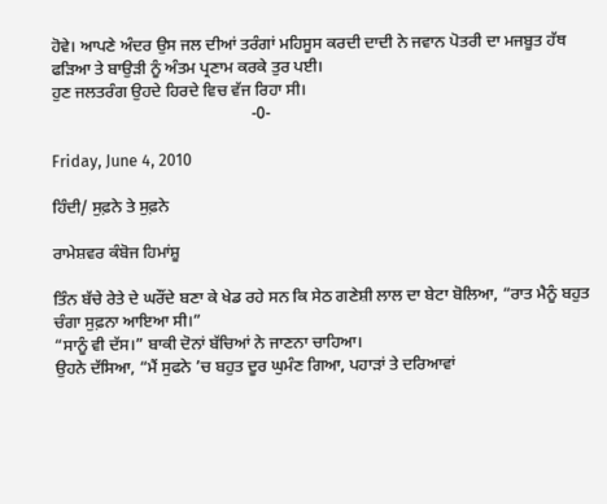ਹੋਵੇ। ਆਪਣੇ ਅੰਦਰ ਉਸ ਜਲ ਦੀਆਂ ਤਰੰਗਾਂ ਮਹਿਸੂਸ ਕਰਦੀ ਦਾਦੀ ਨੇ ਜਵਾਨ ਪੋਤਰੀ ਦਾ ਮਜਬੂਤ ਹੱਥ ਫੜਿਆ ਤੇ ਬਾਉੜੀ ਨੂੰ ਅੰਤਮ ਪ੍ਰਣਾਮ ਕਰਕੇ ਤੁਰ ਪਈ।
ਹੁਣ ਜਲਤਰੰਗ ਉਹਦੇ ਹਿਰਦੇ ਵਿਚ ਵੱਜ ਰਿਹਾ ਸੀ।
                                                -0-

Friday, June 4, 2010

ਹਿੰਦੀ/ ਸੁਫ਼ਨੇ ਤੇ ਸੁਫ਼ਨੇ

ਰਾਮੇਸ਼ਵਰ ਕੰਬੋਜ ਹਿਮਾਂਸ਼ੂ

ਤਿੰਨ ਬੱਚੇ ਰੇਤੇ ਦੇ ਘਰੌਂਦੇ ਬਣਾ ਕੇ ਖੇਡ ਰਹੇ ਸਨ ਕਿ ਸੇਠ ਗਣੇਸ਼ੀ ਲਾਲ ਦਾ ਬੇਟਾ ਬੋਲਿਆ, “ਰਾਤ ਮੈਨੂੰ ਬਹੁਤ ਚੰਗਾ ਸੁਫ਼ਨਾ ਆਇਆ ਸੀ।”
“ਸਾਨੂੰ ਵੀ ਦੱਸ।” ਬਾਕੀ ਦੋਨਾਂ ਬੱਚਿਆਂ ਨੇ ਜਾਣਨਾ ਚਾਹਿਆ।
ਉਹਨੇ ਦੱਸਿਆ, “ਮੈਂ ਸੁਫਨੇ ’ਚ ਬਹੁਤ ਦੂਰ ਘੁਮੰਣ ਗਿਆ, ਪਹਾੜਾਂ ਤੇ ਦਰਿਆਵਾਂ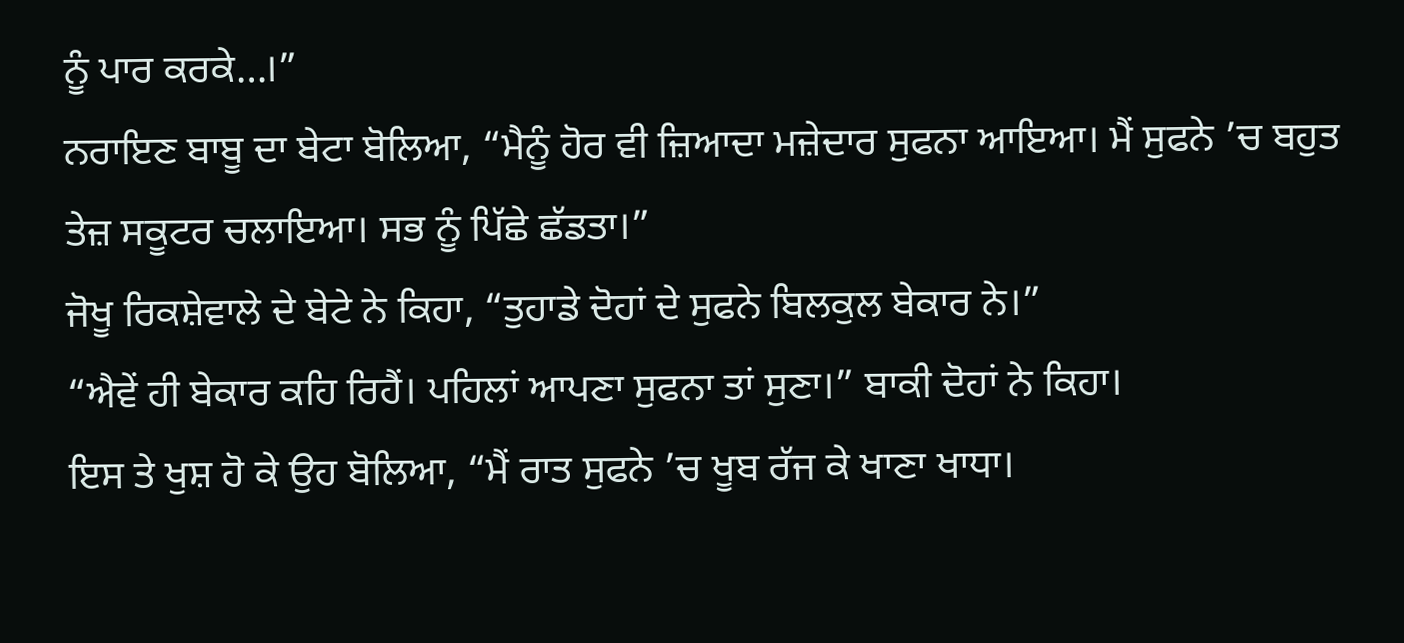ਨੂੰ ਪਾਰ ਕਰਕੇ…।”
ਨਰਾਇਣ ਬਾਬੂ ਦਾ ਬੇਟਾ ਬੋਲਿਆ, “ਮੈਨੂੰ ਹੋਰ ਵੀ ਜ਼ਿਆਦਾ ਮਜ਼ੇਦਾਰ ਸੁਫਨਾ ਆਇਆ। ਮੈਂ ਸੁਫਨੇ ’ਚ ਬਹੁਤ ਤੇਜ਼ ਸਕੂਟਰ ਚਲਾਇਆ। ਸਭ ਨੂੰ ਪਿੱਛੇ ਛੱਡਤਾ।”
ਜੋਖੂ ਰਿਕਸ਼ੇਵਾਲੇ ਦੇ ਬੇਟੇ ਨੇ ਕਿਹਾ, “ਤੁਹਾਡੇ ਦੋਹਾਂ ਦੇ ਸੁਫਨੇ ਬਿਲਕੁਲ ਬੇਕਾਰ ਨੇ।”
“ਐਵੇਂ ਹੀ ਬੇਕਾਰ ਕਹਿ ਰਿਹੈਂ। ਪਹਿਲਾਂ ਆਪਣਾ ਸੁਫਨਾ ਤਾਂ ਸੁਣਾ।” ਬਾਕੀ ਦੋਹਾਂ ਨੇ ਕਿਹਾ।
ਇਸ ਤੇ ਖੁਸ਼ ਹੋ ਕੇ ਉਹ ਬੋਲਿਆ, “ਮੈਂ ਰਾਤ ਸੁਫਨੇ ’ਚ ਖੂਬ ਰੱਜ ਕੇ ਖਾਣਾ ਖਾਧਾ।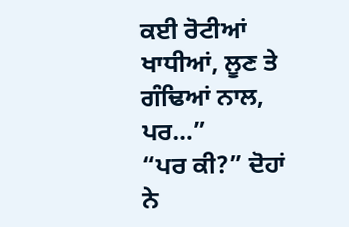ਕਈ ਰੋਟੀਆਂ ਖਾਧੀਆਂ, ਲੂਣ ਤੇ ਗੰਢਿਆਂ ਨਾਲ, ਪਰ…”
“ਪਰ ਕੀ?” ਦੋਹਾਂ ਨੇ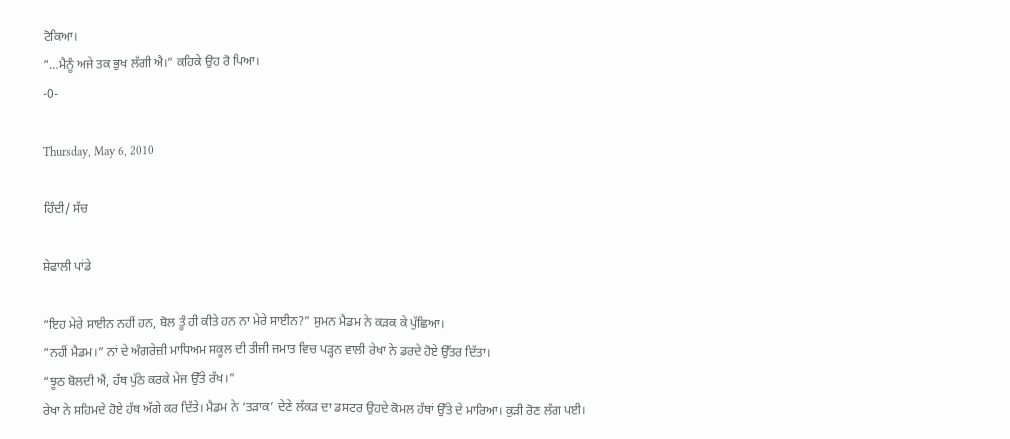ਟੋਕਿਆ।
“…ਮੈਨੂੰ ਅਜੇ ਤਕ ਭੁਖ ਲੱਗੀ ਐ।” ਕਹਿਕੇ ਉਹ ਰੋ ਪਿਆ।
-0-

Thursday, May 6, 2010

ਹਿੰਦੀ/ ਸੱਚ

ਸ਼ੇਫਾਲੀ ਪਾਂਡੇ

“ਇਹ ਮੇਰੇ ਸਾਈਨ ਨਹੀਂ ਹਨ, ਬੋਲ ਤੂੰ ਹੀ ਕੀਤੇ ਹਨ ਨਾ ਮੇਰੇ ਸਾਈਨ?” ਸੁਮਨ ਮੈਡਮ ਨੇ ਕਡ਼ਕ ਕੇ ਪੁੱਛਿਆ।
“ਨਹੀਂ ਮੈਡਮ।” ਨਾਂ ਦੇ ਅੰਗਰੇਜ਼ੀ ਮਾਧਿਅਮ ਸਕੂਲ ਦੀ ਤੀਜੀ ਜਮਾਤ ਵਿਚ ਪਡ਼੍ਹਨ ਵਾਲੀ ਰੇਖਾ ਨੇ ਡਰਦੇ ਹੋਏ ਉੱਤਰ ਦਿੱਤਾ।
“ਝੂਠ ਬੋਲਦੀ ਐਂ, ਹੱਥ ਪੁੱਠੇ ਕਰਕੇ ਮੇਜ ਉੱਤੇ ਰੱਖ।”
ਰੇਖਾ ਨੇ ਸਹਿਮਦੇ ਹੋਏ ਹੱਥ ਅੱਗੇ ਕਰ ਦਿੱਤੇ। ਮੈਡਮ ਨੇ ‘ਤਡ਼ਾਕ’ ਦੇਣੇ ਲੱਕਡ਼ ਦਾ ਡਸਟਰ ਉਹਦੇ ਕੋਮਲ ਹੱਥਾਂ ਉੱਤੇ ਦੇ ਮਾਰਿਆ। ਕੁਡ਼ੀ ਰੋਣ ਲੱਗ ਪਈ।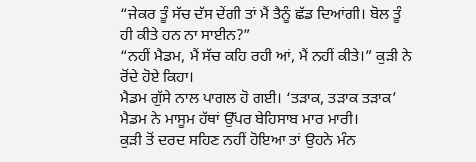“ਜੇਕਰ ਤੂੰ ਸੱਚ ਦੱਸ ਦੇਂਗੀ ਤਾਂ ਮੈਂ ਤੈਨੂੰ ਛੱਡ ਦਿਆਂਗੀ। ਬੋਲ ਤੂੰ ਹੀ ਕੀਤੇ ਹਨ ਨਾ ਸਾਈਨ?”
“ਨਹੀਂ ਮੈਡਮ, ਮੈਂ ਸੱਚ ਕਹਿ ਰਹੀ ਆਂ, ਮੈਂ ਨਹੀਂ ਕੀਤੇ।” ਕੁਡ਼ੀ ਨੇ ਰੋਂਦੇ ਹੋਏ ਕਿਹਾ।
ਮੈਡਮ ਗੁੱਸੇ ਨਾਲ ਪਾਗਲ ਹੋ ਗਈ। ‘ਤਡ਼ਾਕ, ਤਡ਼ਾਕ ਤਡ਼ਾਕ’ ਮੈਡਮ ਨੇ ਮਾਸੂਮ ਹੱਥਾਂ ਉੱਪਰ ਬੇਹਿਸਾਬ ਮਾਰ ਮਾਰੀ।
ਕੁਡ਼ੀ ਤੋਂ ਦਰਦ ਸਹਿਣ ਨਹੀਂ ਹੋਇਆ ਤਾਂ ਉਹਨੇ ਮੰਨ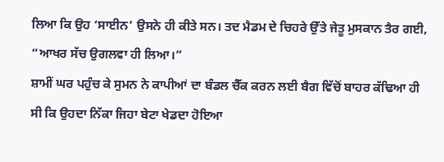ਲਿਆ ਕਿ ਉਹ ‘ਸਾਈਨ’ ਉਸਨੇ ਹੀ ਕੀਤੇ ਸਨ। ਤਦ ਮੈਡਮ ਦੇ ਚਿਹਰੇ ਉੱਤੇ ਜੇਤੂ ਮੁਸਕਾਨ ਤੈਰ ਗਈ, “ਆਖਰ ਸੱਚ ਉਗਲਵਾ ਹੀ ਲਿਆ।”
ਸ਼ਾਮੀਂ ਘਰ ਪਹੁੰਚ ਕੇ ਸੁਮਨ ਨੇ ਕਾਪੀਆਂ ਦਾ ਬੰਡਲ ਚੈੱਕ ਕਰਨ ਲਈ ਬੈਗ ਵਿੱਚੋਂ ਬਾਹਰ ਕੱਢਿਆ ਹੀ ਸੀ ਕਿ ਉਹਦਾ ਨਿੱਕਾ ਜਿਹਾ ਬੇਟਾ ਖੇਡਦਾ ਹੋਇਆ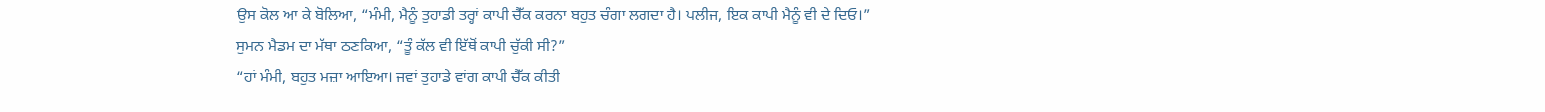ਉਸ ਕੋਲ ਆ ਕੇ ਬੋਲਿਆ, “ਮੰਮੀ, ਮੈਨੂੰ ਤੁਹਾਡੀ ਤਰ੍ਹਾਂ ਕਾਪੀ ਚੈੱਕ ਕਰਨਾ ਬਹੁਤ ਚੰਗਾ ਲਗਦਾ ਹੈ। ਪਲੀਜ, ਇਕ ਕਾਪੀ ਮੈਨੂੰ ਵੀ ਦੇ ਦਿਓ।”
ਸੁਮਨ ਮੈਡਮ ਦਾ ਮੱਥਾ ਠਣਕਿਆ, “ਤੂੰ ਕੱਲ ਵੀ ਇੱਥੋਂ ਕਾਪੀ ਚੁੱਕੀ ਸੀ?”
“ਹਾਂ ਮੰਮੀ, ਬਹੁਤ ਮਜ਼ਾ ਆਇਆ। ਜਵਾਂ ਤੁਹਾਡੇ ਵਾਂਗ ਕਾਪੀ ਚੈੱਕ ਕੀਤੀ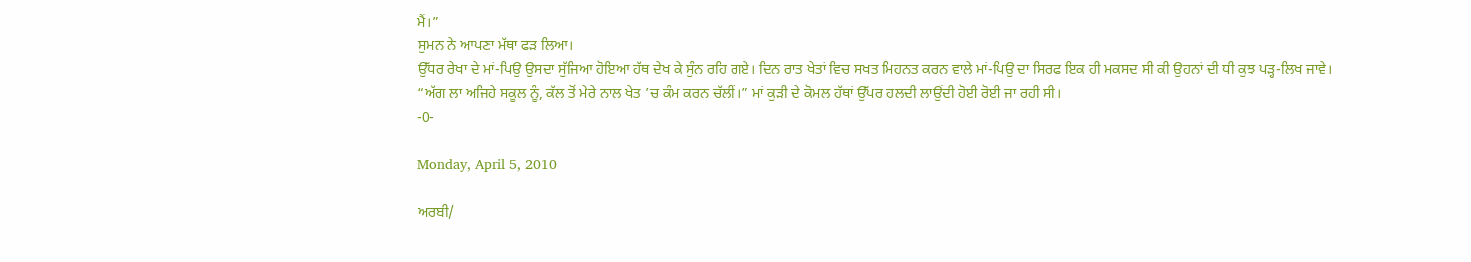ਮੈਂ।”
ਸੁਮਨ ਨੇ ਆਪਣਾ ਮੱਥਾ ਫਡ਼ ਲਿਆ।
ਉੱਧਰ ਰੇਖਾ ਦੇ ਮਾਂ-ਪਿਉ ਉਸਦਾ ਸੁੱਜਿਆ ਹੋਇਆ ਹੱਥ ਦੇਖ ਕੇ ਸੁੰਨ ਰਹਿ ਗਏ। ਦਿਨ ਰਾਤ ਖੇਤਾਂ ਵਿਚ ਸਖਤ ਮਿਹਨਤ ਕਰਨ ਵਾਲੇ ਮਾਂ-ਪਿਉ ਦਾ ਸਿਰਫ ਇਕ ਹੀ ਮਕਸਦ ਸੀ ਕੀ ਉਹਨਾਂ ਦੀ ਧੀ ਕੁਝ ਪਡ਼੍ਹ-ਲਿਖ ਜਾਵੇ।
“ਅੱਗ ਲਾ ਅਜਿਹੇ ਸਕੂਲ ਨੂੰ, ਕੱਲ ਤੋਂ ਮੇਰੇ ਨਾਲ ਖੇਤ ’ਚ ਕੰਮ ਕਰਨ ਚੱਲੀਂ।” ਮਾਂ ਕੁਡ਼ੀ ਦੇ ਕੋਮਲ ਹੱਥਾਂ ਉੱਪਰ ਹਲਦੀ ਲਾਉਂਦੀ ਹੋਈ ਰੋਈ ਜਾ ਰਹੀ ਸੀ।
-0-

Monday, April 5, 2010

ਅਰਬੀ/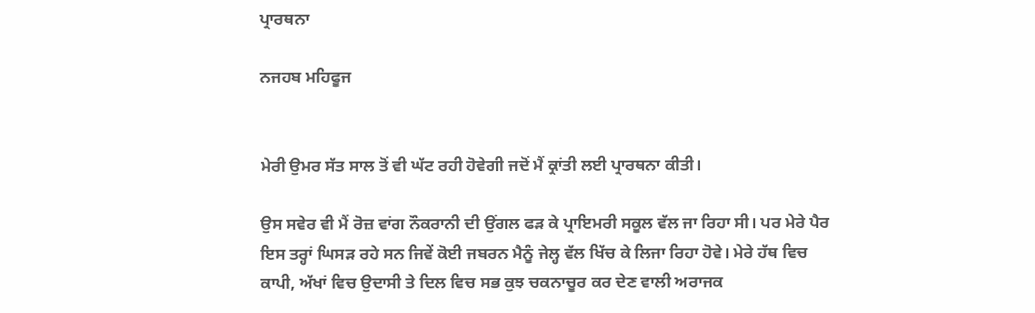ਪ੍ਰਾਰਥਨਾ

ਨਜਹਬ ਮਹਿਫੂਜ


ਮੇਰੀ ਉਮਰ ਸੱਤ ਸਾਲ ਤੋਂ ਵੀ ਘੱਟ ਰਹੀ ਹੋਵੇਗੀ ਜਦੋਂ ਮੈਂ ਕ੍ਰਾਂਤੀ ਲਈ ਪ੍ਰਾਰਥਨਾ ਕੀਤੀ।

ਉਸ ਸਵੇਰ ਵੀ ਮੈਂ ਰੋਜ਼ ਵਾਂਗ ਨੌਕਰਾਨੀ ਦੀ ਉਂਗਲ ਫੜ ਕੇ ਪ੍ਰਾਇਮਰੀ ਸਕੂਲ ਵੱਲ ਜਾ ਰਿਹਾ ਸੀ। ਪਰ ਮੇਰੇ ਪੈਰ ਇਸ ਤਰ੍ਹਾਂ ਘਿਸੜ ਰਹੇ ਸਨ ਜਿਵੇਂ ਕੋਈ ਜਬਰਨ ਮੈਨੂੰ ਜੇਲ੍ਹ ਵੱਲ ਖਿੱਚ ਕੇ ਲਿਜਾ ਰਿਹਾ ਹੋਵੇ। ਮੇਰੇ ਹੱਥ ਵਿਚ ਕਾਪੀ, ਅੱਖਾਂ ਵਿਚ ਉਦਾਸੀ ਤੇ ਦਿਲ ਵਿਚ ਸਭ ਕੁਝ ਚਕਨਾਚੂਰ ਕਰ ਦੇਣ ਵਾਲੀ ਅਰਾਜਕ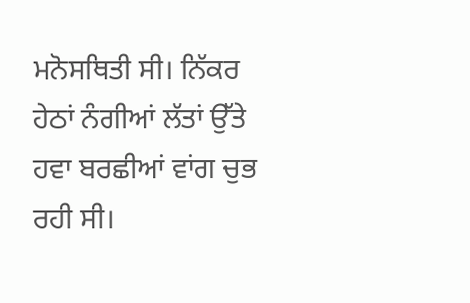ਮਨੋਸਥਿਤੀ ਸੀ। ਨਿੱਕਰ ਹੇਠਾਂ ਨੰਗੀਆਂ ਲੱਤਾਂ ਉੱਤੇ ਹਵਾ ਬਰਛੀਆਂ ਵਾਂਗ ਚੁਭ ਰਹੀ ਸੀ।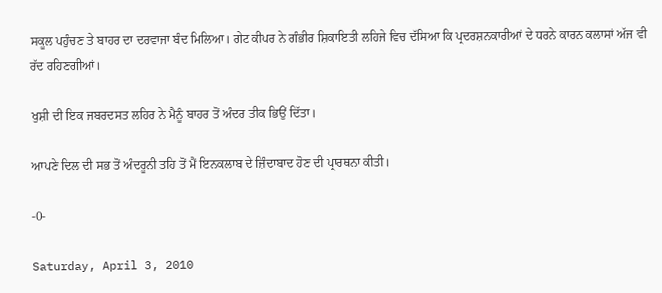ਸਕੂਲ ਪਹੁੰਚਣ ਤੇ ਬਾਹਰ ਦਾ ਦਰਵਾਜਾ ਬੰਦ ਮਿਲਿਆ। ਗੇਟ ਕੀਪਰ ਨੇ ਗੰਭੀਰ ਸ਼ਿਕਾਇਤੀ ਲਹਿਜੇ ਵਿਚ ਦੱਸਿਆ ਕਿ ਪ੍ਰਦਰਸ਼ਨਕਾਰੀਆਂ ਦੇ ਧਰਨੇ ਕਾਰਨ ਕਲਾਸਾਂ ਅੱਜ ਵੀ ਰੱਦ ਰਹਿਣਗੀਆਂ।

ਖੁਸ਼ੀ ਦੀ ਇਕ ਜਬਰਦਸਤ ਲਹਿਰ ਨੇ ਮੈਨੂੰ ਬਾਹਰ ਤੋਂ ਅੰਦਰ ਤੀਕ ਭਿਉਂ ਦਿੱਤਾ।

ਆਪਣੇ ਦਿਲ ਦੀ ਸਭ ਤੋਂ ਅੰਦਰੂਨੀ ਤਹਿ ਤੋਂ ਮੈਂ ਇਨਕਲਾਬ ਦੇ ਜ਼ਿੰਦਾਬਾਦ ਹੋਣ ਦੀ ਪ੍ਰਾਰਥਨਾ ਕੀਤੀ।

-0-

Saturday, April 3, 2010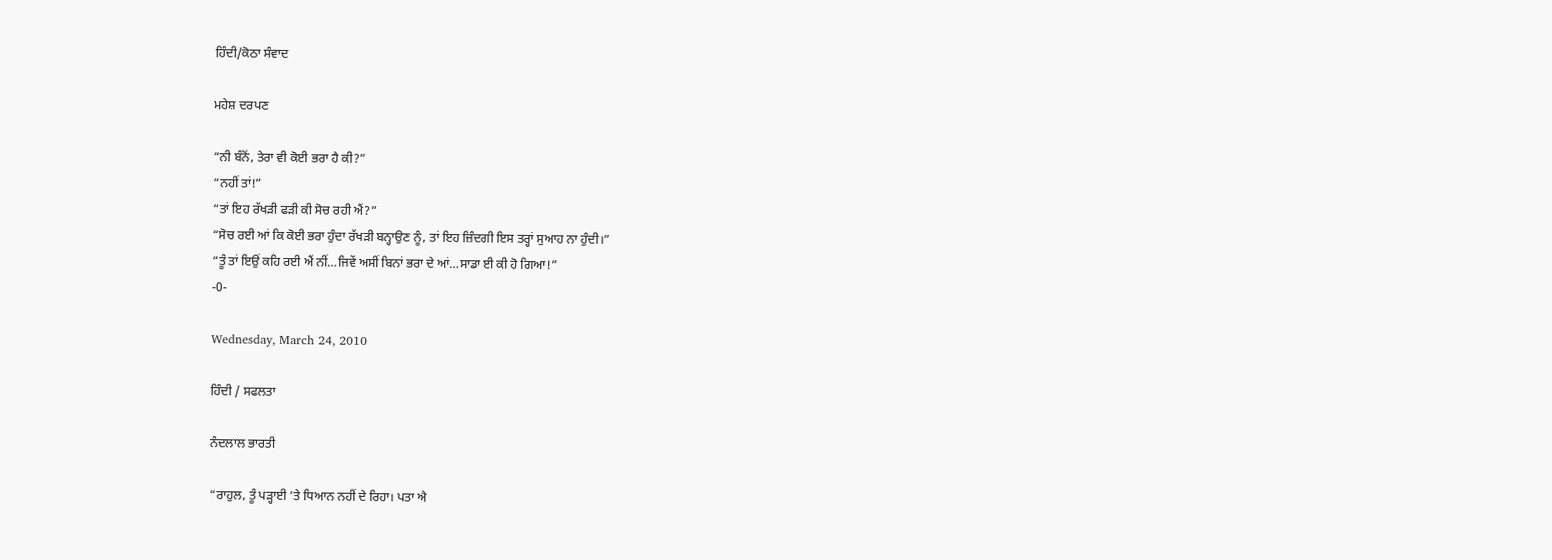ਹਿੰਦੀ/ਕੋਠਾ ਸੰਵਾਦ

ਮਹੇਸ਼ ਦਰਪਣ

“ਨੀ ਬੰਨੋਂ, ਤੇਰਾ ਵੀ ਕੋਈ ਭਰਾ ਹੈ ਕੀ?”
“ਨਹੀਂ ਤਾਂ!”
“ਤਾਂ ਇਹ ਰੱਖਡ਼ੀ ਫਡ਼ੀ ਕੀ ਸੋਚ ਰਹੀ ਐਂ?”
“ਸੋਚ ਰਈ ਆਂ ਕਿ ਕੋਈ ਭਰਾ ਹੁੰਦਾ ਰੱਖਡ਼ੀ ਬਨ੍ਹਾਉਣ ਨੂੰ, ਤਾਂ ਇਹ ਜ਼ਿੰਦਗੀ ਇਸ ਤਰ੍ਹਾਂ ਸੁਆਹ ਨਾ ਹੁੰਦੀ।”
“ਤੂੰ ਤਾਂ ਇਉਂ ਕਹਿ ਰਈ ਐਂ ਨੀਂ…ਜਿਵੇਂ ਅਸੀਂ ਬਿਨਾਂ ਭਰਾ ਦੇ ਆਂ…ਸਾਡਾ ਈ ਕੀ ਹੋ ਗਿਆ!”
-0-

Wednesday, March 24, 2010

ਹਿੰਦੀ / ਸਫਲਤਾ

ਨੰਦਲਾਲ ਭਾਰਤੀ

“ਰਾਹੁਲ, ਤੂੰ ਪੜ੍ਹਾਈ ’ਤੇ ਧਿਆਨ ਨਹੀਂ ਦੇ ਰਿਹਾ। ਪਤਾ ਐ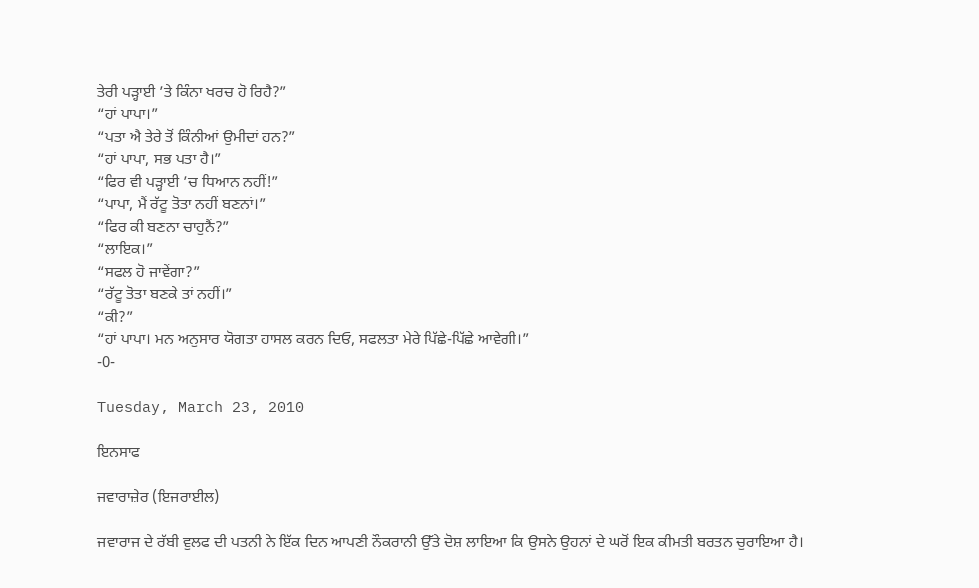ਤੇਰੀ ਪੜ੍ਹਾਈ ’ਤੇ ਕਿੰਨਾ ਖਰਚ ਹੋ ਰਿਹੈ?”
“ਹਾਂ ਪਾਪਾ।”
“ਪਤਾ ਐ ਤੇਰੇ ਤੋਂ ਕਿੰਨੀਆਂ ਉਮੀਦਾਂ ਹਨ?”
“ਹਾਂ ਪਾਪਾ, ਸਭ ਪਤਾ ਹੈ।”
“ਫਿਰ ਵੀ ਪੜ੍ਹਾਈ ’ਚ ਧਿਆਨ ਨਹੀਂ!”
“ਪਾਪਾ, ਮੈਂ ਰੱਟੂ ਤੋਤਾ ਨਹੀਂ ਬਣਨਾਂ।”
“ਫਿਰ ਕੀ ਬਣਨਾ ਚਾਹੁਨੈਂ?”
“ਲਾਇਕ।”
“ਸਫਲ ਹੋ ਜਾਵੇਂਗਾ?”
“ਰੱਟੂ ਤੋਤਾ ਬਣਕੇ ਤਾਂ ਨਹੀਂ।”
“ਕੀ?”
“ਹਾਂ ਪਾਪਾ। ਮਨ ਅਨੁਸਾਰ ਯੋਗਤਾ ਹਾਸਲ ਕਰਨ ਦਿਓ, ਸਫਲਤਾ ਮੇਰੇ ਪਿੱਛੇ-ਪਿੱਛੇ ਆਵੇਗੀ।”
-0-

Tuesday, March 23, 2010

ਇਨਸਾਫ

ਜਵਾਰਾਜ਼ੇਰ (ਇਜਰਾਈਲ)

ਜਵਾਰਾਜ ਦੇ ਰੱਬੀ ਵੁਲਫ ਦੀ ਪਤਨੀ ਨੇ ਇੱਕ ਦਿਨ ਆਪਣੀ ਨੌਕਰਾਨੀ ਉੱਤੇ ਦੋਸ਼ ਲਾਇਆ ਕਿ ਉਸਨੇ ਉਹਨਾਂ ਦੇ ਘਰੋਂ ਇਕ ਕੀਮਤੀ ਬਰਤਨ ਚੁਰਾਇਆ ਹੈ।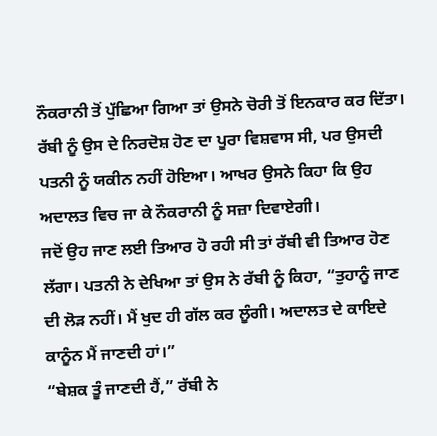ਨੌਕਰਾਨੀ ਤੋਂ ਪੁੱਛਿਆ ਗਿਆ ਤਾਂ ਉਸਨੇ ਚੋਰੀ ਤੋਂ ਇਨਕਾਰ ਕਰ ਦਿੱਤਾ।
ਰੱਬੀ ਨੂੰ ਉਸ ਦੇ ਨਿਰਦੋਸ਼ ਹੋਣ ਦਾ ਪੂਰਾ ਵਿਸ਼ਵਾਸ ਸੀ, ਪਰ ਉਸਦੀ ਪਤਨੀ ਨੂੰ ਯਕੀਨ ਨਹੀਂ ਹੋਇਆ। ਆਖਰ ਉਸਨੇ ਕਿਹਾ ਕਿ ਉਹ ਅਦਾਲਤ ਵਿਚ ਜਾ ਕੇ ਨੌਕਰਾਨੀ ਨੂੰ ਸਜ਼ਾ ਦਿਵਾਏਗੀ।
ਜਦੋਂ ਉਹ ਜਾਣ ਲਈ ਤਿਆਰ ਹੋ ਰਹੀ ਸੀ ਤਾਂ ਰੱਬੀ ਵੀ ਤਿਆਰ ਹੋਣ ਲੱਗਾ। ਪਤਨੀ ਨੇ ਦੇਖਿਆ ਤਾਂ ਉਸ ਨੇ ਰੱਬੀ ਨੂੰ ਕਿਹਾ, “ਤੁਹਾਨੂੰ ਜਾਣ ਦੀ ਲੋਡ਼ ਨਹੀਂ। ਮੈਂ ਖੁਦ ਹੀ ਗੱਲ ਕਰ ਲੂੰਗੀ। ਅਦਾਲਤ ਦੇ ਕਾਇਦੇ ਕਾਨੂੰਨ ਮੈਂ ਜਾਣਦੀ ਹਾਂ।”
“ਬੇਸ਼ਕ ਤੂੰ ਜਾਣਦੀ ਹੈਂ,” ਰੱਬੀ ਨੇ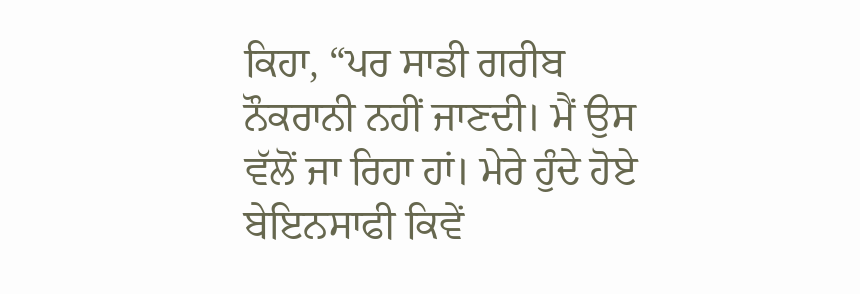ਕਿਹਾ, “ਪਰ ਸਾਡੀ ਗਰੀਬ ਨੌਕਰਾਨੀ ਨਹੀਂ ਜਾਣਦੀ। ਮੈਂ ਉਸ ਵੱਲੋਂ ਜਾ ਰਿਹਾ ਹਾਂ। ਮੇਰੇ ਹੁੰਦੇ ਹੋਏ ਬੇਇਨਸਾਫੀ ਕਿਵੇਂ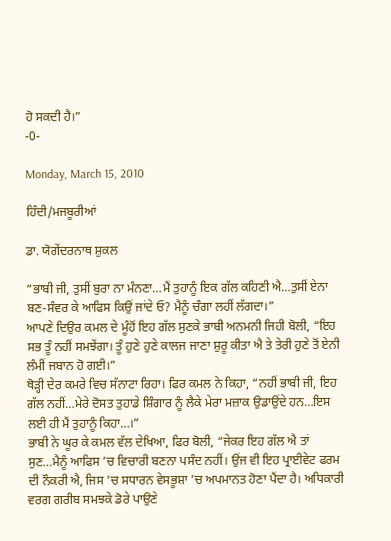ਹੋ ਸਕਦੀ ਹੈ।”
-0-

Monday, March 15, 2010

ਹਿੰਦੀ/ਮਜਬੂਰੀਆਂ

ਡਾ. ਯੋਗੇਂਦਰਨਾਥ ਸ਼ੁਕਲ

“ਭਾਬੀ ਜੀ, ਤੁਸੀਂ ਬੁਰਾ ਨਾ ਮੰਨਣਾ…ਮੈਂ ਤੁਹਾਨੂੰ ਇਕ ਗੱਲ ਕਹਿਣੀ ਐ…ਤੁਸੀਂ ਏਨਾ ਬਣ-ਸੰਵਰ ਕੇ ਆਫਿਸ ਕਿਉਂ ਜਾਂਦੇ ਓ? ਮੈਨੂੰ ਚੰਗਾ ਲਹੀਂ ਲੱਗਦਾ।”
ਆਪਣੇ ਦਿਉਰ ਕਮਲ ਦੇ ਮੂੰਹੋਂ ਇਹ ਗੱਲ ਸੁਣਕੇ ਭਾਬੀ ਅਨਮਨੀ ਜਿਹੀ ਬੋਲੀ, “ਇਹ ਸਭ ਤੂੰ ਨਹੀਂ ਸਮਝੇਂਗਾ। ਤੂੰ ਹੁਣੇ ਹੁਣੇ ਕਾਲਜ ਜਾਣਾ ਸ਼ੁਰੂ ਕੀਤਾ ਐ ਤੇ ਤੇਰੀ ਹੁਣੇ ਤੋਂ ਏਨੀ ਲੰਮੀਂ ਜਬਾਨ ਹੋ ਗਈ।”
ਥੋਡ਼੍ਹੀ ਦੇਰ ਕਮਰੇ ਵਿਚ ਸੱਨਾਟਾ ਰਿਹਾ। ਫਿਰ ਕਮਲ ਨੇ ਕਿਹਾ, “ਨਹੀਂ ਭਾਬੀ ਜੀ, ਇਹ ਗੱਲ ਨਹੀਂ…ਮੇਰੇ ਦੋਸਤ ਤੁਹਾਡੇ ਸ਼ਿੰਗਾਰ ਨੂੰ ਲੈਕੇ ਮੇਰਾ ਮਜ਼ਾਕ ਉਡਾਉਂਦੇ ਹਨ…ਇਸ ਲਈ ਹੀ ਮੈਂ ਤੁਹਾਨੂੰ ਕਿਹਾ…।”
ਭਾਬੀ ਨੇ ਘੂਰ ਕੇ ਕਮਲ ਵੱਲ ਦੇਖਿਆ, ਫਿਰ ਬੋਲੀ, “ਜੇਕਰ ਇਹ ਗੱਲ ਐ ਤਾਂ ਸੁਣ…ਮੈਨੂੰ ਆਫਿਸ ’ਚ ਵਿਚਾਰੀ ਬਣਨਾ ਪਸੰਦ ਨਹੀਂ। ਉਂਜ ਵੀ ਇਹ ਪ੍ਰਾਈਵੇਟ ਫਰਮ ਦੀ ਨੌਕਰੀ ਐ, ਜਿਸ ’ਚ ਸਧਾਰਨ ਵੇਸਭੂਸ਼ਾ ’ਚ ਅਪਮਾਨਤ ਹੋਣਾ ਪੈਂਦਾ ਹੈ। ਅਧਿਕਾਰੀ ਵਰਗ ਗਰੀਬ ਸਮਝਕੇ ਡੋਰੇ ਪਾਉਣੇ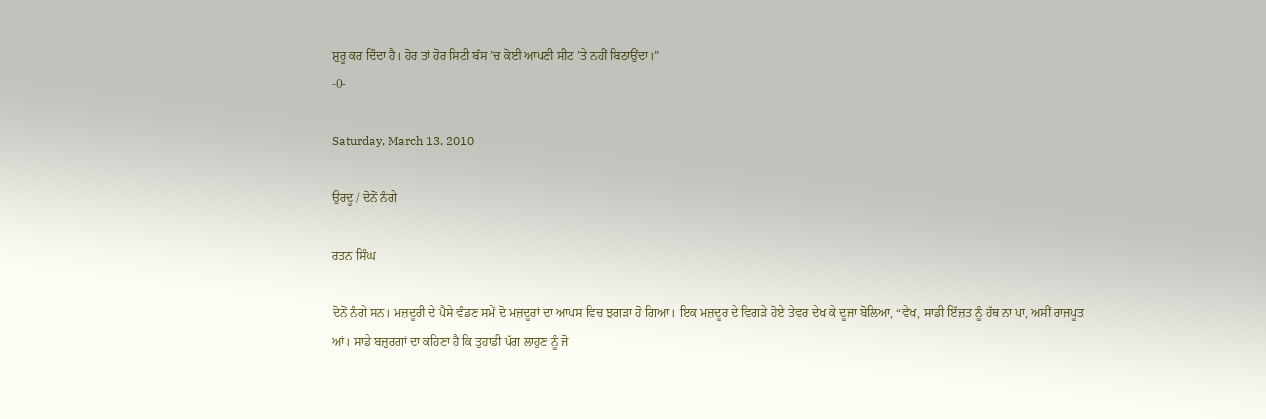ਸ਼ੁਰੂ ਕਰ ਦਿੰਦਾ ਹੈ। ਹੋਰ ਤਾਂ ਹੋਰ ਸਿਟੀ ਬੱਸ ’ਚ ਕੋਈ ਆਪਣੀ ਸੀਟ ’ਤੇ ਨਹੀਂ ਬਿਠਾਉਂਦਾ।”
-0-

Saturday, March 13, 2010

ਉਰਦੂ / ਦੋਨੋਂ ਨੰਗੇ

ਰਤਨ ਸਿੰਘ

ਦੋਨੋਂ ਨੰਗੇ ਸਨ। ਮਜ਼ਦੂਰੀ ਦੇ ਪੈਸੇ ਵੰਡਣ ਸਮੇਂ ਦੋ ਮਜ਼ਦੂਰਾਂ ਦਾ ਆਪਸ ਵਿਚ ਝਗਡ਼ਾ ਹੋ ਗਿਆ। ਇਕ ਮਜ਼ਦੂਰ ਦੇ ਵਿਗਡ਼ੇ ਹੋਏ ਤੇਵਰ ਦੇਖ ਕੇ ਦੂਜਾ ਬੋਲਿਆ, “ਵੇਖ, ਸਾਡੀ ਇੱਜ਼ਤ ਨੂੰ ਹੱਥ ਨਾ ਪਾ, ਅਸੀਂ ਰਾਜਪੂਤ ਆਂ। ਸਾਡੇ ਬਜ਼ੁਰਗਾਂ ਦਾ ਕਹਿਣਾ ਹੈ ਕਿ ਤੁਹਾਡੀ ਪੱਗ ਲਾਹੁਣ ਨੂੰ ਜੋ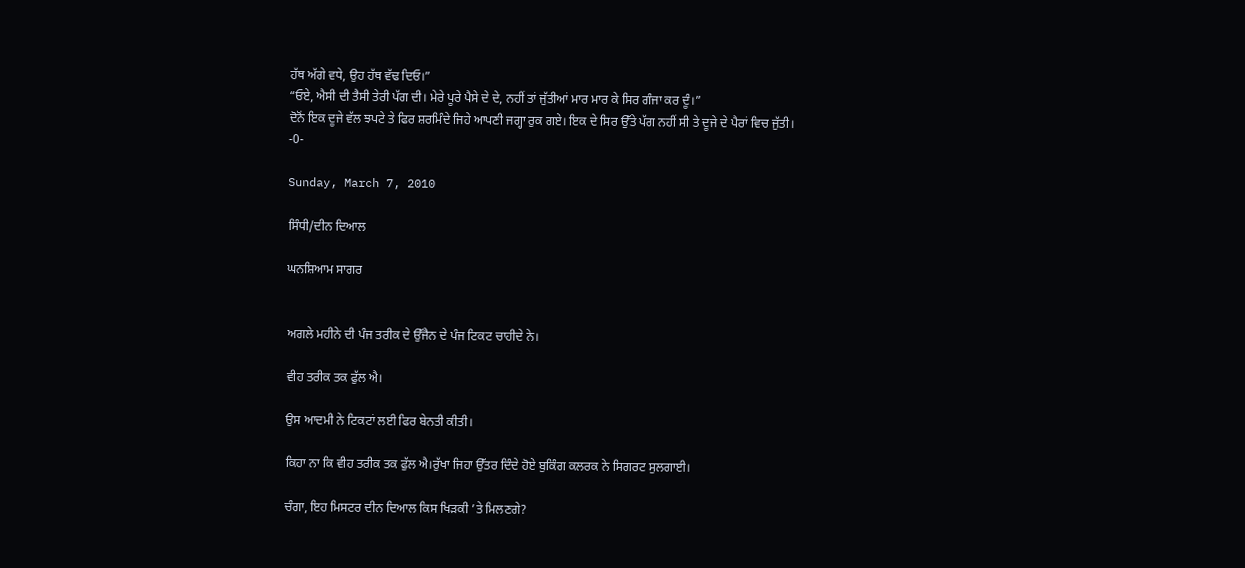ਹੱਥ ਅੱਗੇ ਵਧੇ, ਉਹ ਹੱਥ ਵੱਢ ਦਿਓ।”
“ਓਏ, ਐਸੀ ਦੀ ਤੈਸੀ ਤੇਰੀ ਪੱਗ ਦੀ। ਮੇਰੇ ਪੂਰੇ ਪੈਸੇ ਦੇ ਦੇ, ਨਹੀਂ ਤਾਂ ਜੁੱਤੀਆਂ ਮਾਰ ਮਾਰ ਕੇ ਸਿਰ ਗੰਜਾ ਕਰ ਦੂੰ।”
ਦੋਨੋਂ ਇਕ ਦੂਜੇ ਵੱਲ ਝਪਟੇ ਤੇ ਫਿਰ ਸ਼ਰਮਿੰਦੇ ਜਿਹੇ ਆਪਣੀ ਜਗ੍ਹਾ ਰੁਕ ਗਏ। ਇਕ ਦੇ ਸਿਰ ਉੱਤੇ ਪੱਗ ਨਹੀਂ ਸੀ ਤੇ ਦੂਜੇ ਦੇ ਪੈਰਾਂ ਵਿਚ ਜੁੱਤੀ।
-0-

Sunday, March 7, 2010

ਸਿੰਧੀ/ਦੀਨ ਦਿਆਲ

ਘਨਸ਼ਿਆਮ ਸਾਗਰ


ਅਗਲੇ ਮਹੀਨੇ ਦੀ ਪੰਜ ਤਰੀਕ ਦੇ ਉੱਜੈਨ ਦੇ ਪੰਜ ਟਿਕਟ ਚਾਹੀਦੇ ਨੇ।

ਵੀਹ ਤਰੀਕ ਤਕ ਫੁੱਲ ਐ।

ਉਸ ਆਦਮੀ ਨੇ ਟਿਕਟਾਂ ਲਈ ਫਿਰ ਬੇਨਤੀ ਕੀਤੀ।

ਕਿਹਾ ਨਾ ਕਿ ਵੀਹ ਤਰੀਕ ਤਕ ਫੁੱਲ ਐ।ਰੁੱਖਾ ਜਿਹਾ ਉੱਤਰ ਦਿੰਦੇ ਹੋਏ ਬੁਕਿੰਗ ਕਲਰਕ ਨੇ ਸਿਗਰਟ ਸੁਲਗਾਈ।

ਚੰਗਾ, ਇਹ ਮਿਸਟਰ ਦੀਨ ਦਿਆਲ ਕਿਸ ਖਿਡ਼ਕੀ ’ਤੇ ਮਿਲਣਗੇ?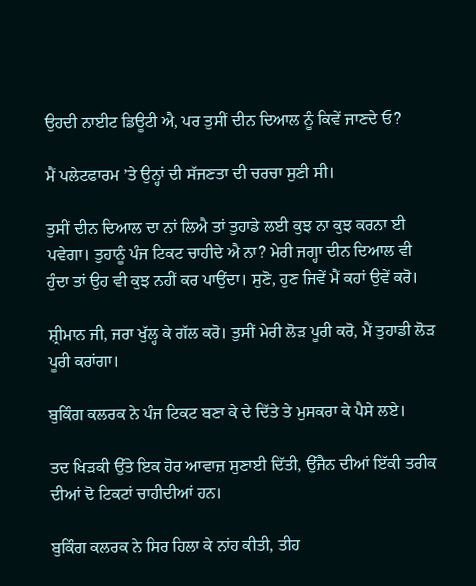ਉਹਦੀ ਨਾਈਟ ਡਿਊਟੀ ਐ, ਪਰ ਤੁਸੀਂ ਦੀਨ ਦਿਆਲ ਨੂੰ ਕਿਵੇਂ ਜਾਣਦੇ ਓ?

ਮੈਂ ਪਲੇਟਫਾਰਮ ’ਤੇ ਉਨ੍ਹਾਂ ਦੀ ਸੱਜਣਤਾ ਦੀ ਚਰਚਾ ਸੁਣੀ ਸੀ।

ਤੁਸੀਂ ਦੀਨ ਦਿਆਲ ਦਾ ਨਾਂ ਲਿਐ ਤਾਂ ਤੁਹਾਡੇ ਲਈ ਕੁਝ ਨਾ ਕੁਝ ਕਰਨਾ ਈ ਪਵੇਗਾ। ਤੁਹਾਨੂੰ ਪੰਜ ਟਿਕਟ ਚਾਹੀਦੇ ਐ ਨਾ? ਮੇਰੀ ਜਗ੍ਹਾ ਦੀਨ ਦਿਆਲ ਵੀ ਹੁੰਦਾ ਤਾਂ ਉਹ ਵੀ ਕੁਝ ਨਹੀਂ ਕਰ ਪਾਉਂਦਾ। ਸੁਣੋ, ਹੁਣ ਜਿਵੇਂ ਮੈਂ ਕਹਾਂ ਉਵੇਂ ਕਰੋ।

ਸ਼੍ਰੀਮਾਨ ਜੀ, ਜਰਾ ਖੁੱਲ੍ਹ ਕੇ ਗੱਲ ਕਰੋ। ਤੁਸੀਂ ਮੇਰੀ ਲੋਡ਼ ਪੂਰੀ ਕਰੋ, ਮੈਂ ਤੁਹਾਡੀ ਲੋਡ਼ ਪੂਰੀ ਕਰਾਂਗਾ।

ਬੁਕਿੰਗ ਕਲਰਕ ਨੇ ਪੰਜ ਟਿਕਟ ਬਣਾ ਕੇ ਦੇ ਦਿੱਤੇ ਤੇ ਮੁਸਕਰਾ ਕੇ ਪੈਸੇ ਲਏ।

ਤਦ ਖਿਡ਼ਕੀ ਉੱਤੇ ਇਕ ਹੋਰ ਆਵਾਜ਼ ਸੁਣਾਈ ਦਿੱਤੀ, ਉੱਜੈਨ ਦੀਆਂ ਇੱਕੀ ਤਰੀਕ ਦੀਆਂ ਦੋ ਟਿਕਟਾਂ ਚਾਹੀਦੀਆਂ ਹਨ।

ਬੁਕਿੰਗ ਕਲਰਕ ਨੇ ਸਿਰ ਹਿਲਾ ਕੇ ਨਾਂਹ ਕੀਤੀ, ਤੀਹ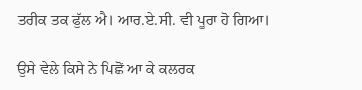ਤਰੀਕ ਤਕ ਫੁੱਲ ਐ। ਆਰ.ਏ.ਸੀ. ਵੀ ਪੂਰਾ ਹੋ ਗਿਆ।

ਉਸੇ ਵੇਲੇ ਕਿਸੇ ਨੇ ਪਿਛੋਂ ਆ ਕੇ ਕਲਰਕ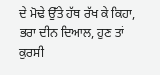ਦੇ ਮੋਢੇ ਉੱਤੇ ਹੱਥ ਰੱਖ ਕੇ ਕਿਹਾ, ਭਰਾ ਦੀਨ ਦਿਆਲ, ਹੁਣ ਤਾਂ ਕੁਰਸੀ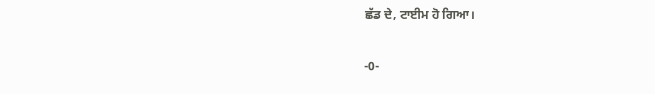ਛੱਡ ਦੇ, ਟਾਈਮ ਹੋ ਗਿਆ।

-0-